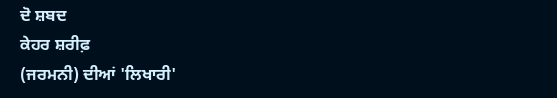ਦੋ ਸ਼ਬਦ
ਕੇਹਰ ਸ਼ਰੀਫ਼
(ਜਰਮਨੀ) ਦੀਆਂ 'ਲਿਖਾਰੀ'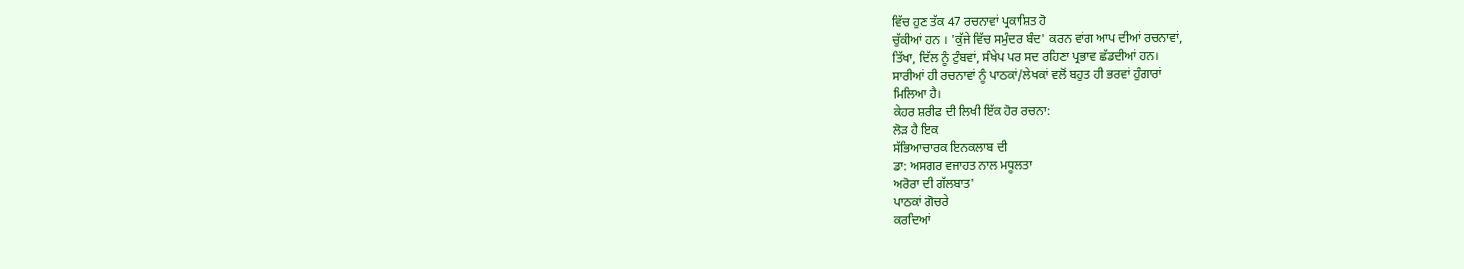ਵਿੱਚ ਹੁਣ ਤੱਕ 47 ਰਚਨਾਵਾਂ ਪ੍ਰਕਾਸ਼ਿਤ ਹੋ
ਚੁੱਕੀਆਂ ਹਨ । 'ਕੁੱਜੇ ਵਿੱਚ ਸਮੁੰਦਰ ਬੰਦ' ਕਰਨ ਵਾਂਗ ਆਪ ਦੀਆਂ ਰਚਨਾਵਾਂ,
ਤਿੱਖਾ, ਦਿੱਲ ਨੂੰ ਟੁੰਬਵਾਂ, ਸੰਖੇਪ ਪਰ ਸਦ ਰਹਿਣਾ ਪ੍ਰਭਾਵ ਛੱਡਦੀਆਂ ਹਨ।
ਸਾਰੀਆਂ ਹੀ ਰਚਨਾਵਾਂ ਨੂੰ ਪਾਠਕਾਂ/ਲੇਖਕਾਂ ਵਲੋਂ ਬਹੁਤ ਹੀ ਭਰਵਾਂ ਹੁੰਗਾਰਾਂ
ਮਿਲਿਆ ਹੈ।
ਕੇਹਰ ਸ਼ਰੀਫ ਦੀ ਲਿਖੀ ਇੱਕ ਹੋਰ ਰਚਨਾ:
ਲੋੜ ਹੈ ਇਕ
ਸੱਭਿਆਚਾਰਕ ਇਨਕਲਾਬ ਦੀ
ਡਾ: ਅਸਗਰ ਵਜਾਹਤ ਨਾਲ ਮਧੂਲਤਾ
ਅਰੋਰਾ ਦੀ ਗੱਲਬਾਤ'
ਪਾਠਕਾਂ ਗੋਚਰੇ
ਕਰਦਿਆਂ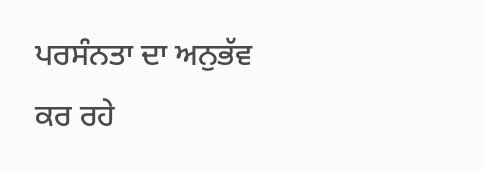ਪਰਸੰਨਤਾ ਦਾ ਅਨੁਭੱਵ ਕਰ ਰਹੇ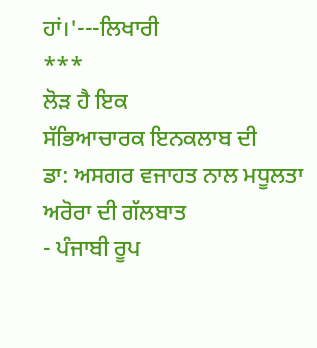ਹਾਂ।'---ਲਿਖਾਰੀ
***
ਲੋੜ ਹੈ ਇਕ
ਸੱਭਿਆਚਾਰਕ ਇਨਕਲਾਬ ਦੀ
ਡਾ: ਅਸਗਰ ਵਜਾਹਤ ਨਾਲ ਮਧੂਲਤਾ ਅਰੋਰਾ ਦੀ ਗੱਲਬਾਤ
- ਪੰਜਾਬੀ ਰੂਪ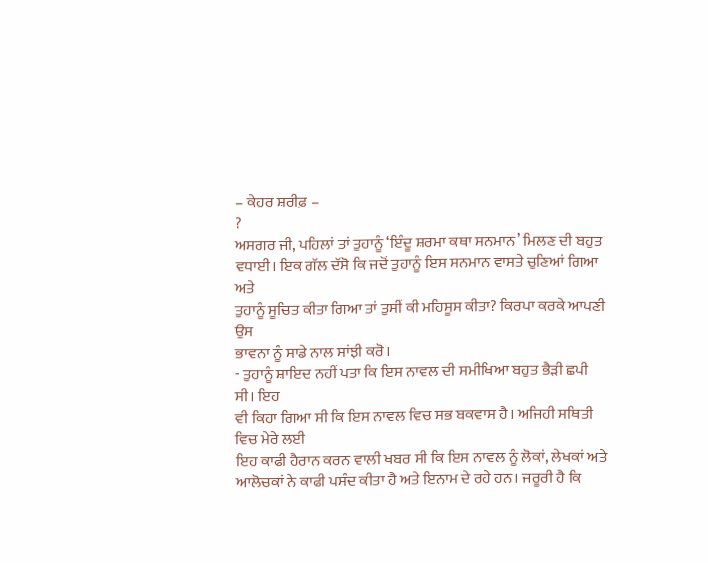– ਕੇਹਰ ਸ਼ਰੀਫ਼ –
?
ਅਸਗਰ ਜੀ, ਪਹਿਲਾਂ ਤਾਂ ਤੁਹਾਨੂੰ ‘ਇੰਦੂ ਸ਼ਰਮਾ ਕਥਾ ਸਨਮਾਨ’ ਮਿਲਣ ਦੀ ਬਹੁਤ
ਵਧਾਈ। ਇਕ ਗੱਲ ਦੱਸੋ ਕਿ ਜਦੋਂ ਤੁਹਾਨੂੰ ਇਸ ਸਨਮਾਨ ਵਾਸਤੇ ਚੁਣਿਆਂ ਗਿਆ ਅਤੇ
ਤੁਹਾਨੂੰ ਸੂਚਿਤ ਕੀਤਾ ਗਿਆ ਤਾਂ ਤੁਸੀਂ ਕੀ ਮਹਿਸੂਸ ਕੀਤਾ? ਕਿਰਪਾ ਕਰਕੇ ਆਪਣੀ ਉਸ
ਭਾਵਨਾ ਨੂੰ ਸਾਡੇ ਨਾਲ ਸਾਂਝੀ ਕਰੋ।
- ਤੁਹਾਨੂੰ ਸ਼ਾਇਦ ਨਹੀਂ ਪਤਾ ਕਿ ਇਸ ਨਾਵਲ ਦੀ ਸਮੀਖਿਆ ਬਹੁਤ ਭੈੜੀ ਛਪੀ ਸੀ। ਇਹ
ਵੀ ਕਿਹਾ ਗਿਆ ਸੀ ਕਿ ਇਸ ਨਾਵਲ ਵਿਚ ਸਭ ਬਕਵਾਸ ਹੈ। ਅਜਿਹੀ ਸਥਿਤੀ ਵਿਚ ਮੇਰੇ ਲਈ
ਇਹ ਕਾਫੀ ਹੈਰਾਨ ਕਰਨ ਵਾਲੀ ਖਬਰ ਸੀ ਕਿ ਇਸ ਨਾਵਲ ਨੂੰ ਲੋਕਾਂ, ਲੇਖਕਾਂ ਅਤੇ
ਆਲੋਚਕਾਂ ਨੇ ਕਾਫੀ ਪਸੰਦ ਕੀਤਾ ਹੈ ਅਤੇ ਇਨਾਮ ਦੇ ਰਹੇ ਹਨ। ਜਰੂਰੀ ਹੈ ਕਿ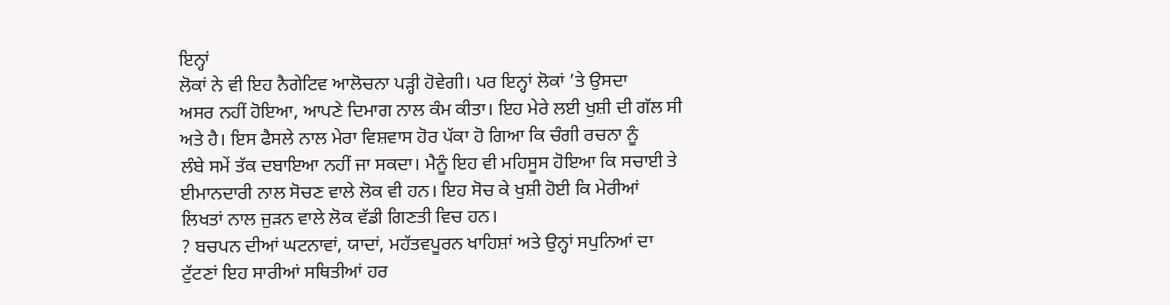ਇਨ੍ਹਾਂ
ਲੋਕਾਂ ਨੇ ਵੀ ਇਹ ਨੈਗੇਟਿਵ ਆਲੋਚਨਾ ਪੜ੍ਹੀ ਹੋਵੇਗੀ। ਪਰ ਇਨ੍ਹਾਂ ਲੋਕਾਂ ’ਤੇ ਉਸਦਾ
ਅਸਰ ਨਹੀਂ ਹੋਇਆ, ਆਪਣੇ ਦਿਮਾਗ ਨਾਲ ਕੰਮ ਕੀਤਾ। ਇਹ ਮੇਰੇ ਲਈ ਖੁਸ਼ੀ ਦੀ ਗੱਲ ਸੀ
ਅਤੇ ਹੈ। ਇਸ ਫੈਸਲੇ ਨਾਲ ਮੇਰਾ ਵਿਸ਼ਵਾਸ ਹੋਰ ਪੱਕਾ ਹੋ ਗਿਆ ਕਿ ਚੰਗੀ ਰਚਨਾ ਨੂੰ
ਲੰਬੇ ਸਮੇਂ ਤੱਕ ਦਬਾਇਆ ਨਹੀਂ ਜਾ ਸਕਦਾ। ਮੈਨੂੰ ਇਹ ਵੀ ਮਹਿਸੂਸ ਹੋਇਆ ਕਿ ਸਚਾਈ ਤੇ
ਈਮਾਨਦਾਰੀ ਨਾਲ ਸੋਚਣ ਵਾਲੇ ਲੋਕ ਵੀ ਹਨ। ਇਹ ਸੋਚ ਕੇ ਖੁਸ਼ੀ ਹੋਈ ਕਿ ਮੇਰੀਆਂ
ਲਿਖਤਾਂ ਨਾਲ ਜੁੜਨ ਵਾਲੇ ਲੋਕ ਵੱਡੀ ਗਿਣਤੀ ਵਿਚ ਹਨ।
? ਬਚਪਨ ਦੀਆਂ ਘਟਨਾਵਾਂ, ਯਾਦਾਂ, ਮਹੱਤਵਪੂਰਨ ਖਾਹਿਸ਼ਾਂ ਅਤੇ ਉਨ੍ਹਾਂ ਸਪੁਨਿਆਂ ਦਾ
ਟੁੱਟਣਾਂ ਇਹ ਸਾਰੀਆਂ ਸਥਿਤੀਆਂ ਹਰ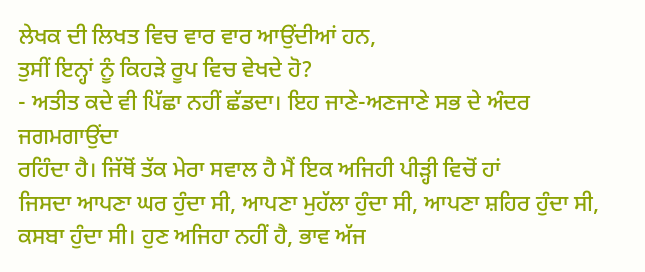ਲੇਖਕ ਦੀ ਲਿਖਤ ਵਿਚ ਵਾਰ ਵਾਰ ਆਉਂਦੀਆਂ ਹਨ,
ਤੁਸੀਂ ਇਨ੍ਹਾਂ ਨੂੰ ਕਿਹੜੇ ਰੂਪ ਵਿਚ ਵੇਖਦੇ ਹੋ?
- ਅਤੀਤ ਕਦੇ ਵੀ ਪਿੱਛਾ ਨਹੀਂ ਛੱਡਦਾ। ਇਹ ਜਾਣੇ-ਅਣਜਾਣੇ ਸਭ ਦੇ ਅੰਦਰ ਜਗਮਗਾਉਂਦਾ
ਰਹਿੰਦਾ ਹੈ। ਜਿੱਥੋਂ ਤੱਕ ਮੇਰਾ ਸਵਾਲ ਹੈ ਮੈਂ ਇਕ ਅਜਿਹੀ ਪੀੜ੍ਹੀ ਵਿਚੋਂ ਹਾਂ
ਜਿਸਦਾ ਆਪਣਾ ਘਰ ਹੁੰਦਾ ਸੀ, ਆਪਣਾ ਮੁਹੱਲਾ ਹੁੰਦਾ ਸੀ, ਆਪਣਾ ਸ਼ਹਿਰ ਹੁੰਦਾ ਸੀ,
ਕਸਬਾ ਹੁੰਦਾ ਸੀ। ਹੁਣ ਅਜਿਹਾ ਨਹੀਂ ਹੈ, ਭਾਵ ਅੱਜ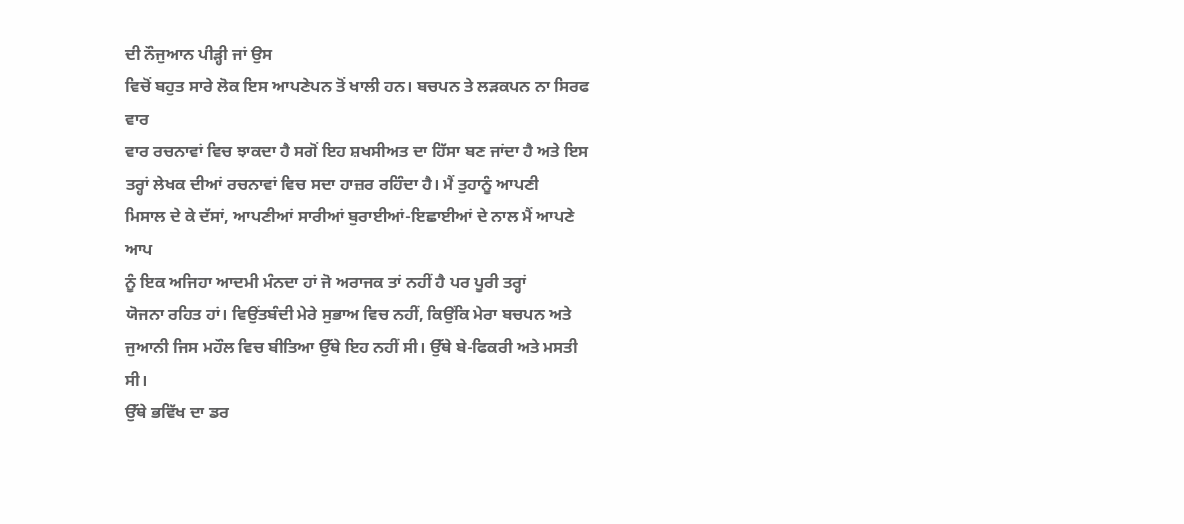ਦੀ ਨੌਜੁਆਨ ਪੀੜ੍ਹੀ ਜਾਂ ਉਸ
ਵਿਚੋਂ ਬਹੁਤ ਸਾਰੇ ਲੋਕ ਇਸ ਆਪਣੇਪਨ ਤੋਂ ਖਾਲੀ ਹਨ। ਬਚਪਨ ਤੇ ਲੜਕਪਨ ਨਾ ਸਿਰਫ ਵਾਰ
ਵਾਰ ਰਚਨਾਵਾਂ ਵਿਚ ਝਾਕਦਾ ਹੈ ਸਗੋਂ ਇਹ ਸ਼ਖਸੀਅਤ ਦਾ ਹਿੱਸਾ ਬਣ ਜਾਂਦਾ ਹੈ ਅਤੇ ਇਸ
ਤਰ੍ਹਾਂ ਲੇਖਕ ਦੀਆਂ ਰਚਨਾਵਾਂ ਵਿਚ ਸਦਾ ਹਾਜ਼ਰ ਰਹਿੰਦਾ ਹੈ। ਮੈਂ ਤੁਹਾਨੂੰ ਆਪਣੀ
ਮਿਸਾਲ ਦੇ ਕੇ ਦੱਸਾਂ, ਆਪਣੀਆਂ ਸਾਰੀਆਂ ਬੁਰਾਈਆਂ-ਇਛਾਈਆਂ ਦੇ ਨਾਲ ਮੈਂ ਆਪਣੇ ਆਪ
ਨੂੰ ਇਕ ਅਜਿਹਾ ਆਦਮੀ ਮੰਨਦਾ ਹਾਂ ਜੋ ਅਰਾਜਕ ਤਾਂ ਨਹੀਂ ਹੈ ਪਰ ਪੂਰੀ ਤਰ੍ਹਾਂ
ਯੋਜਨਾ ਰਹਿਤ ਹਾਂ। ਵਿਉਂਤਬੰਦੀ ਮੇਰੇ ਸੁਭਾਅ ਵਿਚ ਨਹੀਂ, ਕਿਉਂਕਿ ਮੇਰਾ ਬਚਪਨ ਅਤੇ
ਜੁਆਨੀ ਜਿਸ ਮਹੌਲ ਵਿਚ ਬੀਤਿਆ ਉੱਥੇ ਇਹ ਨਹੀਂ ਸੀ। ਉੱਥੇ ਬੇ-ਫਿਕਰੀ ਅਤੇ ਮਸਤੀ ਸੀ।
ਉੱਥੇ ਭਵਿੱਖ ਦਾ ਡਰ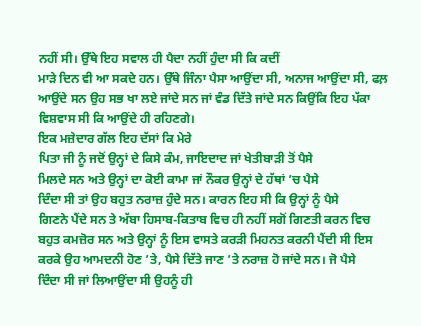ਨਹੀਂ ਸੀ। ਉੱਥੇ ਇਹ ਸਵਾਲ ਹੀ ਪੈਦਾ ਨਹੀਂ ਹੁੰਦਾ ਸੀ ਕਿ ਕਦੀਂ
ਮਾੜੇ ਦਿਨ ਵੀ ਆ ਸਕਦੇ ਹਨ। ਉੱਥੇ ਜਿੰਨਾ ਪੈਸਾ ਆਉਂਦਾ ਸੀ, ਅਨਾਜ ਆਉਂਦਾ ਸੀ, ਫਲ਼
ਆਉਂਦੇ ਸਨ ਉਹ ਸਭ ਖਾ ਲਏ ਜਾਂਦੇ ਸਨ ਜਾਂ ਵੰਡ ਦਿੱਤੇ ਜਾਂਦੇ ਸਨ ਕਿਉਂਕਿ ਇਹ ਪੱਕਾ
ਵਿਸ਼ਵਾਸ ਸੀ ਕਿ ਆਉਂਦੇ ਹੀ ਰਹਿਣਗੇ।
ਇਕ ਮਜ਼ੇਦਾਰ ਗੱਲ ਇਹ ਦੱਸਾਂ ਕਿ ਮੇਰੇ
ਪਿਤਾ ਜੀ ਨੂੰ ਜਦੋਂ ਉਨ੍ਹਾਂ ਦੇ ਕਿਸੇ ਕੰਮ, ਜਾਇਦਾਦ ਜਾਂ ਖੇਤੀਬਾੜੀ ਤੋਂ ਪੈਸੇ
ਮਿਲਦੇ ਸਨ ਅਤੇ ਉਨ੍ਹਾਂ ਦਾ ਕੋਈ ਕਾਮਾ ਜਾਂ ਨੌਕਰ ਉਨ੍ਹਾਂ ਦੇ ਹੱਥਾਂ ’ਚ ਪੈਸੇ
ਦਿੰਦਾ ਸੀ ਤਾਂ ਉਹ ਬਹੁਤ ਨਰਾਜ਼ ਹੁੰਦੇ ਸਨ। ਕਾਰਨ ਇਹ ਸੀ ਕਿ ਉਨ੍ਹਾਂ ਨੂੰ ਪੈਸੇ
ਗਿਣਨੇ ਪੈਂਦੇ ਸਨ ਤੇ ਅੱਬਾ ਹਿਸਾਬ-ਕਿਤਾਬ ਵਿਚ ਹੀ ਨਹੀਂ ਸਗੋਂ ਗਿਣਤੀ ਕਰਨ ਵਿਚ
ਬਹੁਤ ਕਮਜ਼ੋਰ ਸਨ ਅਤੇ ਉਨ੍ਹਾਂ ਨੂੰ ਇਸ ਵਾਸਤੇ ਕਰੜੀ ਮਿਹਨਤ ਕਰਨੀ ਪੈਂਦੀ ਸੀ ਇਸ
ਕਰਕੇ ਉਹ ਆਮਦਨੀ ਹੋਣ ’ਤੇ, ਪੈਸੇ ਦਿੱਤੇ ਜਾਣ ’ਤੇ ਨਰਾਜ਼ ਹੋ ਜਾਂਦੇ ਸਨ। ਜੋ ਪੈਸੇ
ਦਿੰਦਾ ਸੀ ਜਾਂ ਲਿਆਉਂਦਾ ਸੀ ਉਹਨੂੰ ਹੀ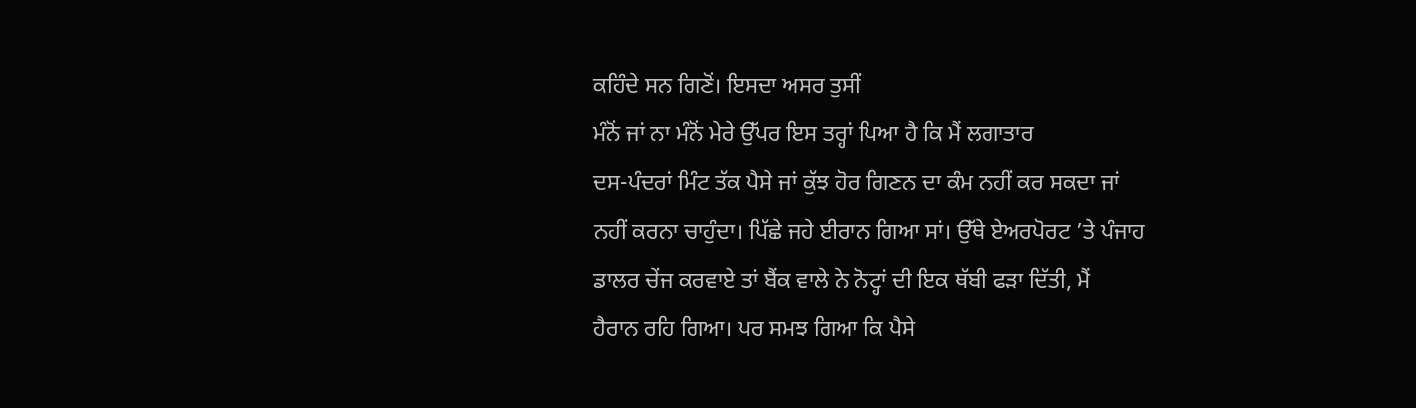ਕਹਿੰਦੇ ਸਨ ਗਿਣੋਂ। ਇਸਦਾ ਅਸਰ ਤੁਸੀਂ
ਮੰਨੋਂ ਜਾਂ ਨਾ ਮੰਨੋਂ ਮੇਰੇ ਉੱਪਰ ਇਸ ਤਰ੍ਹਾਂ ਪਿਆ ਹੈ ਕਿ ਮੈਂ ਲਗਾਤਾਰ
ਦਸ-ਪੰਦਰਾਂ ਮਿੰਟ ਤੱਕ ਪੈਸੇ ਜਾਂ ਕੁੱਝ ਹੋਰ ਗਿਣਨ ਦਾ ਕੰਮ ਨਹੀਂ ਕਰ ਸਕਦਾ ਜਾਂ
ਨਹੀਂ ਕਰਨਾ ਚਾਹੁੰਦਾ। ਪਿੱਛੇ ਜਹੇ ਈਰਾਨ ਗਿਆ ਸਾਂ। ਉੱਥੇ ਏਅਰਪੋਰਟ ’ਤੇ ਪੰਜਾਹ
ਡਾਲਰ ਚੇਂਜ ਕਰਵਾਏ ਤਾਂ ਬੈਂਕ ਵਾਲੇ ਨੇ ਨੋਟ੍ਹਾਂ ਦੀ ਇਕ ਥੱਬੀ ਫੜਾ ਦਿੱਤੀ, ਮੈਂ
ਹੈਰਾਨ ਰਹਿ ਗਿਆ। ਪਰ ਸਮਝ ਗਿਆ ਕਿ ਪੈਸੇ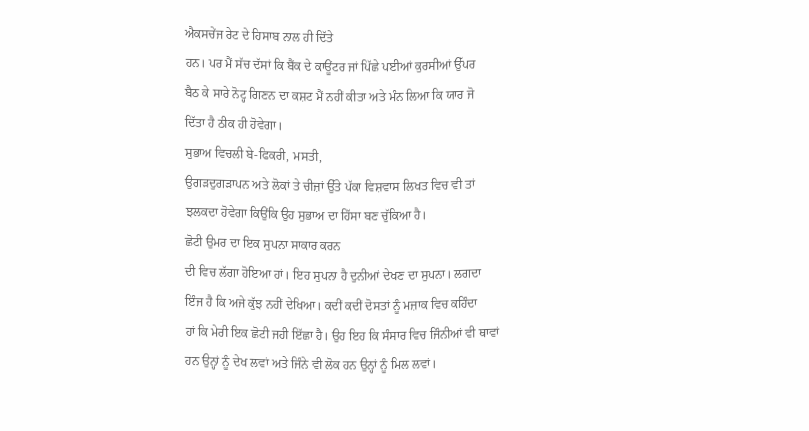ਐਕਸਚੇਂਜ ਰੇਟ ਦੇ ਹਿਸਾਬ ਨਾਲ ਹੀ ਦਿੱਤੇ
ਹਨ। ਪਰ ਮੈਂ ਸੱਚ ਦੱਸਾਂ ਕਿ ਬੈਂਕ ਦੇ ਕਾਊਂਟਰ ਜਾਂ ਪਿੱਛੇ ਪਈਆਂ ਕੁਰਸੀਆਂ ਉੱਪਰ
ਬੈਠ ਕੇ ਸਾਰੇ ਨੋਟ੍ਹ ਗਿਣਨ ਦਾ ਕਸ਼ਟ ਮੈਂ ਨਹੀਂ ਕੀਤਾ ਅਤੇ ਮੰਨ ਲਿਆ ਕਿ ਯਾਰ ਜੋ
ਦਿੱਤਾ ਹੈ ਠੀਕ ਹੀ ਹੋਵੇਗਾ।
ਸੁਭਾਅ ਵਿਚਲੀ ਬੇ-ਫਿਕਰੀ, ਮਸਤੀ,
ਉਗੜਦੁਗੜਾਪਨ ਅਤੇ ਲੋਕਾਂ ਤੇ ਚੀਜ਼ਾਂ ਉੱਤੇ ਪੱਕਾ ਵਿਸ਼ਵਾਸ ਲਿਖਤ ਵਿਚ ਵੀ ਤਾਂ
ਝਲਕਦਾ ਹੋਵੇਗਾ ਕਿਉਂਕਿ ਉਹ ਸੁਭਾਅ ਦਾ ਹਿੱਸਾ ਬਣ ਚੁੱਕਿਆ ਹੈ।
ਛੋਟੀ ਉਮਰ ਦਾ ਇਕ ਸੁਪਨਾ ਸਾਕਾਰ ਕਰਨ
ਦੀ ਵਿਚ ਲੱਗਾ ਹੋਇਆ ਹਾਂ। ਇਹ ਸੁਪਨਾ ਹੈ ਦੁਨੀਆਂ ਦੇਖਣ ਦਾ ਸੁਪਨਾ। ਲਗਦਾ
ਇੰਜ ਹੈ ਕਿ ਅਜੇ ਕੁੱਝ ਨਹੀਂ ਦੇਖਿਆ। ਕਦੀਂ ਕਦੀਂ ਦੋਸਤਾਂ ਨੂੰ ਮਜ਼ਾਕ ਵਿਚ ਕਹਿੰਦਾ
ਹਾਂ ਕਿ ਮੇਰੀ ਇਕ ਛੋਟੀ ਜਹੀ ਇੱਛਾ ਹੈ। ਉਹ ਇਹ ਕਿ ਸੰਸਾਰ ਵਿਚ ਜਿੰਨੀਆਂ ਵੀ ਥਾਵਾਂ
ਹਨ ਉਨ੍ਹਾਂ ਨੂੰ ਦੇਖ ਲਵਾਂ ਅਤੇ ਜਿੰਨੇ ਵੀ ਲੋਕ ਹਨ ਉਨ੍ਹਾਂ ਨੂੰ ਮਿਲ ਲਵਾਂ।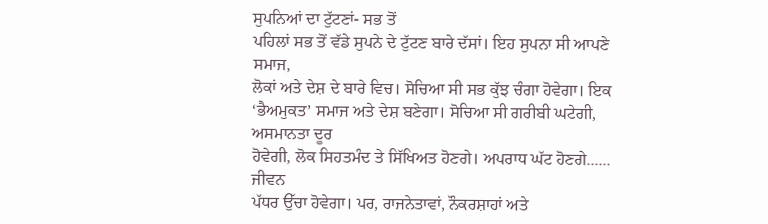ਸੁਪਨਿਆਂ ਦਾ ਟੁੱਟਣਾਂ- ਸਭ ਤੋਂ
ਪਹਿਲਾਂ ਸਭ ਤੋਂ ਵੱਡੇ ਸੁਪਨੇ ਦੇ ਟੁੱਟਣ ਬਾਰੇ ਦੱਸਾਂ। ਇਹ ਸੁਪਨਾ ਸੀ ਆਪਣੇ ਸਮਾਜ,
ਲੋਕਾਂ ਅਤੇ ਦੇਸ਼ ਦੇ ਬਾਰੇ ਵਿਚ। ਸੋਚਿਆ ਸੀ ਸਭ ਕੁੱਝ ਚੰਗਾ ਹੋਵੇਗਾ। ਇਕ
‘ਭੈਅਮੁਕਤ’ ਸਮਾਜ ਅਤੇ ਦੇਸ਼ ਬਣੇਗਾ। ਸੋਚਿਆ ਸੀ ਗਰੀਬੀ ਘਟੇਗੀ, ਅਸਮਾਨਤਾ ਦੂਰ
ਹੋਵੇਗੀ, ਲੋਕ ਸਿਹਤਮੰਦ ਤੇ ਸਿੱਖਿਅਤ ਹੋਣਗੇ। ਅਪਰਾਧ ਘੱਟ ਹੋਣਗੇ...... ਜੀਵਨ
ਪੱਧਰ ਉੱਚਾ ਹੋਵੇਗਾ। ਪਰ, ਰਾਜਨੇਤਾਵਾਂ, ਨੌਕਰਸ਼ਾਹਾਂ ਅਤੇ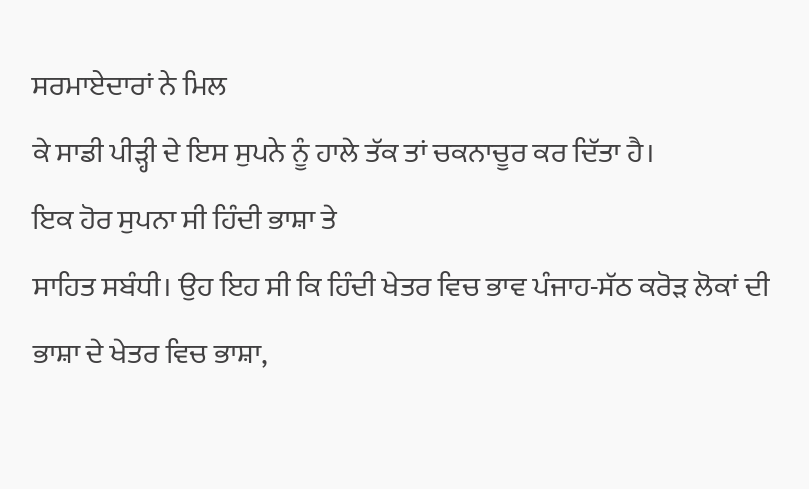ਸਰਮਾਏਦਾਰਾਂ ਨੇ ਮਿਲ
ਕੇ ਸਾਡੀ ਪੀੜ੍ਹੀ ਦੇ ਇਸ ਸੁਪਨੇ ਨੂੰ ਹਾਲੇ ਤੱਕ ਤਾਂ ਚਕਨਾਚੂਰ ਕਰ ਦਿੱਤਾ ਹੈ।
ਇਕ ਹੋਰ ਸੁਪਨਾ ਸੀ ਹਿੰਦੀ ਭਾਸ਼ਾ ਤੇ
ਸਾਹਿਤ ਸਬੰਧੀ। ਉਹ ਇਹ ਸੀ ਕਿ ਹਿੰਦੀ ਖੇਤਰ ਵਿਚ ਭਾਵ ਪੰਜਾਹ-ਸੱਠ ਕਰੋੜ ਲੋਕਾਂ ਦੀ
ਭਾਸ਼ਾ ਦੇ ਖੇਤਰ ਵਿਚ ਭਾਸ਼ਾ,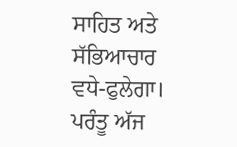ਸਾਹਿਤ ਅਤੇ ਸੱਭਿਆਚਾਰ ਵਧੇ-ਫੁਲੇਗਾ। ਪਰੰਤੂ ਅੱਜ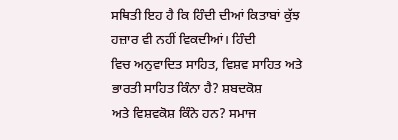ਸਥਿਤੀ ਇਹ ਹੈ ਕਿ ਹਿੰਦੀ ਦੀਆਂ ਕਿਤਾਬਾਂ ਕੁੱਝ ਹਜ਼ਾਰ ਵੀ ਨਹੀਂ ਵਿਕਦੀਆਂ। ਹਿੰਦੀ
ਵਿਚ ਅਨੁਵਾਦਿਤ ਸਾਹਿਤ, ਵਿਸ਼ਵ ਸਾਹਿਤ ਅਤੇ ਭਾਰਤੀ ਸਾਹਿਤ ਕਿੰਨਾ ਹੈ? ਸ਼ਬਦਕੋਸ਼
ਅਤੇ ਵਿਸ਼ਵਕੋਸ਼ ਕਿੰਨੇ ਹਨ? ਸਮਾਜ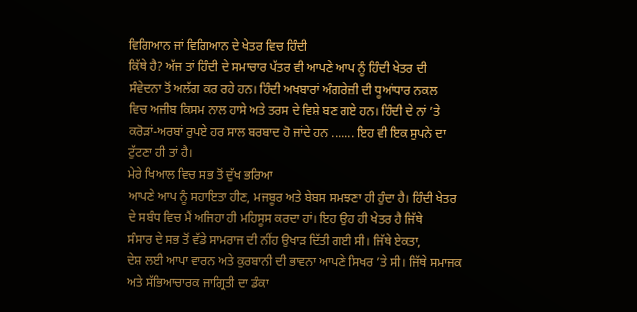ਵਿਗਿਆਨ ਜਾਂ ਵਿਗਿਆਨ ਦੇ ਖੇਤਰ ਵਿਚ ਹਿੰਦੀ
ਕਿੱਥੇ ਹੈ? ਅੱਜ ਤਾਂ ਹਿੰਦੀ ਦੇ ਸਮਾਚਾਰ ਪੱਤਰ ਵੀ ਆਪਣੇ ਆਪ ਨੂੰ ਹਿੰਦੀ ਖੇਤਰ ਦੀ
ਸੰਵੇਦਨਾ ਤੋਂ ਅਲੱਗ ਕਰ ਰਹੇ ਹਨ। ਹਿੰਦੀ ਅਖਬਾਰਾਂ ਅੰਗਰੇਜ਼ੀ ਦੀ ਧੂਆਂਧਾਰ ਨਕਲ
ਵਿਚ ਅਜੀਬ ਕਿਸਮ ਨਾਲ ਹਾਸੇ ਅਤੇ ਤਰਸ ਦੇ ਵਿਸ਼ੇ ਬਣ ਗਏ ਹਨ। ਹਿੰਦੀ ਦੇ ਨਾਂ ’ਤੇ
ਕਰੋੜਾਂ-ਅਰਬਾਂ ਰੁਪਏ ਹਰ ਸਾਲ ਬਰਬਾਦ ਹੋ ਜਾਂਦੇ ਹਨ ....... ਇਹ ਵੀ ਇਕ ਸੁਪਨੇ ਦਾ
ਟੁੱਟਣਾ ਹੀ ਤਾਂ ਹੈ।
ਮੇਰੇ ਖਿਆਲ ਵਿਚ ਸਭ ਤੋਂ ਦੁੱਖ ਭਰਿਆ
ਆਪਣੇ ਆਪ ਨੂੰ ਸਹਾਇਤਾ ਹੀਣ, ਮਜਬੂਰ ਅਤੇ ਬੇਬਸ ਸਮਝਣਾ ਹੀ ਹੁੰਦਾ ਹੈ। ਹਿੰਦੀ ਖੇਤਰ
ਦੇ ਸਬੰਧ ਵਿਚ ਮੈਂ ਅਜਿਹਾ ਹੀ ਮਹਿਸੂਸ ਕਰਦਾ ਹਾਂ। ਇਹ ਉਹ ਹੀ ਖੇਤਰ ਹੈ ਜਿੱਥੇ
ਸੰਸਾਰ ਦੇ ਸਭ ਤੋਂ ਵੱਡੇ ਸਾਮਰਾਜ ਦੀ ਨੀਂਹ ਉਖਾੜ ਦਿੱਤੀ ਗਈ ਸੀ। ਜਿੱਥੇ ਏਕਤਾ,
ਦੇਸ਼ ਲਈ ਆਪਾ ਵਾਰਨ ਅਤੇ ਕੁਰਬਾਨੀ ਦੀ ਭਾਵਨਾ ਆਪਣੇ ਸਿਖਰ ’ਤੇ ਸੀ। ਜਿੱਥੇ ਸਮਾਜਕ
ਅਤੇ ਸੱਭਿਆਚਾਰਕ ਜਾਗ੍ਰਿਤੀ ਦਾ ਡੰਕਾ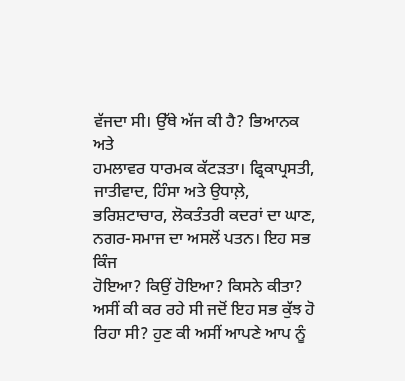ਵੱਜਦਾ ਸੀ। ਉੱਥੇ ਅੱਜ ਕੀ ਹੈ? ਭਿਆਨਕ ਅਤੇ
ਹਮਲਾਵਰ ਧਾਰਮਕ ਕੱਟੜਤਾ। ਫ੍ਰਿਕਾਪ੍ਰਸਤੀ, ਜਾਤੀਵਾਦ, ਹਿੰਸਾ ਅਤੇ ਉਧਾਲ਼ੇ,
ਭਰਿਸ਼ਟਾਚਾਰ, ਲੋਕਤੰਤਰੀ ਕਦਰਾਂ ਦਾ ਘਾਣ, ਨਗਰ-ਸਮਾਜ ਦਾ ਅਸਲੋਂ ਪਤਨ। ਇਹ ਸਭ ਕਿੰਜ
ਹੋਇਆ? ਕਿਉਂ ਹੋਇਆ? ਕਿਸਨੇ ਕੀਤਾ? ਅਸੀਂ ਕੀ ਕਰ ਰਹੇ ਸੀ ਜਦੋਂ ਇਹ ਸਭ ਕੁੱਝ ਹੋ
ਰਿਹਾ ਸੀ? ਹੁਣ ਕੀ ਅਸੀਂ ਆਪਣੇ ਆਪ ਨੂੰ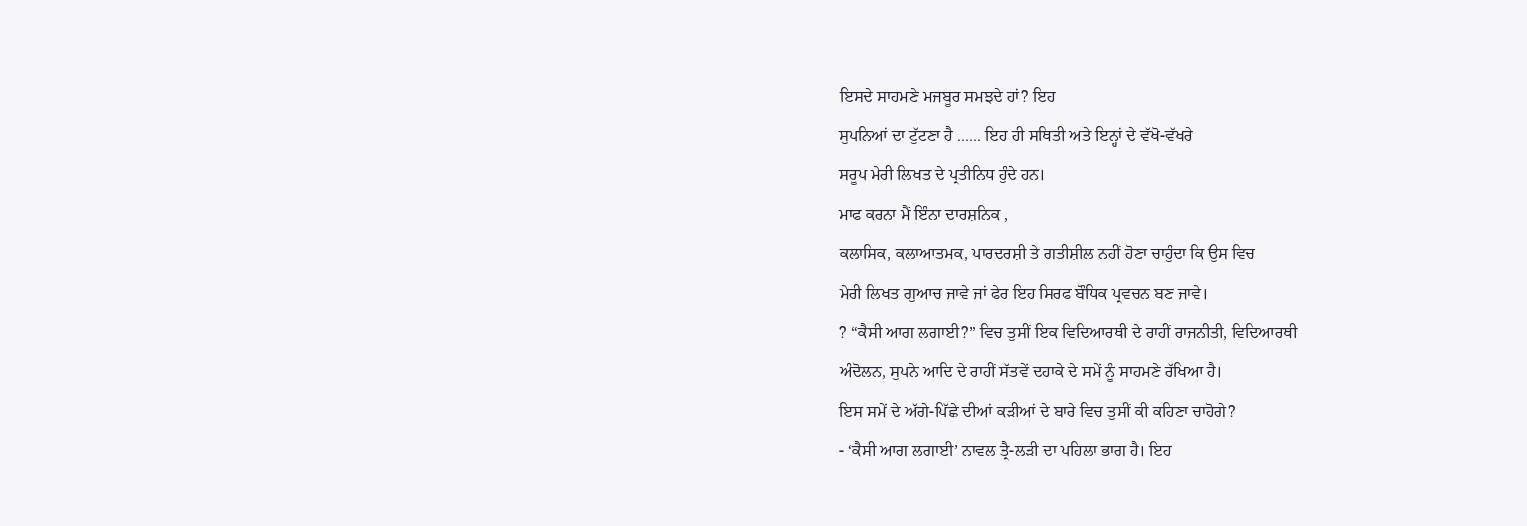ਇਸਦੇ ਸਾਹਮਣੇ ਮਜਬੂਰ ਸਮਝਦੇ ਹਾਂ? ਇਹ
ਸੁਪਨਿਆਂ ਦਾ ਟੁੱਟਣਾ ਹੈ ...... ਇਹ ਹੀ ਸਥਿਤੀ ਅਤੇ ਇਨ੍ਹਾਂ ਦੇ ਵੱਖੋ-ਵੱਖਰੇ
ਸਰੂਪ ਮੇਰੀ ਲਿਖਤ ਦੇ ਪ੍ਰਤੀਨਿਧ ਹੁੰਦੇ ਹਨ।
ਮਾਫ ਕਰਨਾ ਮੈਂ ਇੰਨਾ ਦਾਰਸ਼ਨਿਕ ,
ਕਲਾਸਿਕ, ਕਲਾਆਤਮਕ, ਪਾਰਦਰਸ਼ੀ ਤੇ ਗਤੀਸ਼ੀਲ ਨਹੀਂ ਹੋਣਾ ਚਾਹੁੰਦਾ ਕਿ ਉਸ ਵਿਚ
ਮੇਰੀ ਲਿਖਤ ਗੁਆਚ ਜਾਵੇ ਜਾਂ ਫੇਰ ਇਹ ਸਿਰਫ ਬੌਧਿਕ ਪ੍ਰਵਚਨ ਬਣ ਜਾਵੇ।
? “ਕੈਸੀ ਆਗ ਲਗਾਈ?” ਵਿਚ ਤੁਸੀਂ ਇਕ ਵਿਦਿਆਰਥੀ ਦੇ ਰਾਹੀਂ ਰਾਜਨੀਤੀ, ਵਿਦਿਆਰਥੀ
ਅੰਦੋਲਨ, ਸੁਪਨੇ ਆਦਿ ਦੇ ਰਾਹੀਂ ਸੱਤਵੇਂ ਦਹਾਕੇ ਦੇ ਸਮੇਂ ਨੂੰ ਸਾਹਮਣੇ ਰੱਖਿਆ ਹੈ।
ਇਸ ਸਮੇਂ ਦੇ ਅੱਗੇ-ਪਿੱਛੇ ਦੀਆਂ ਕੜੀਆਂ ਦੇ ਬਾਰੇ ਵਿਚ ਤੁਸੀਂ ਕੀ ਕਹਿਣਾ ਚਾਹੋਗੇ?
- ‘ਕੈਸੀ ਆਗ ਲਗਾਈ’ ਨਾਵਲ ਤ੍ਰੈ-ਲੜੀ ਦਾ ਪਹਿਲਾ ਭਾਗ ਹੈ। ਇਹ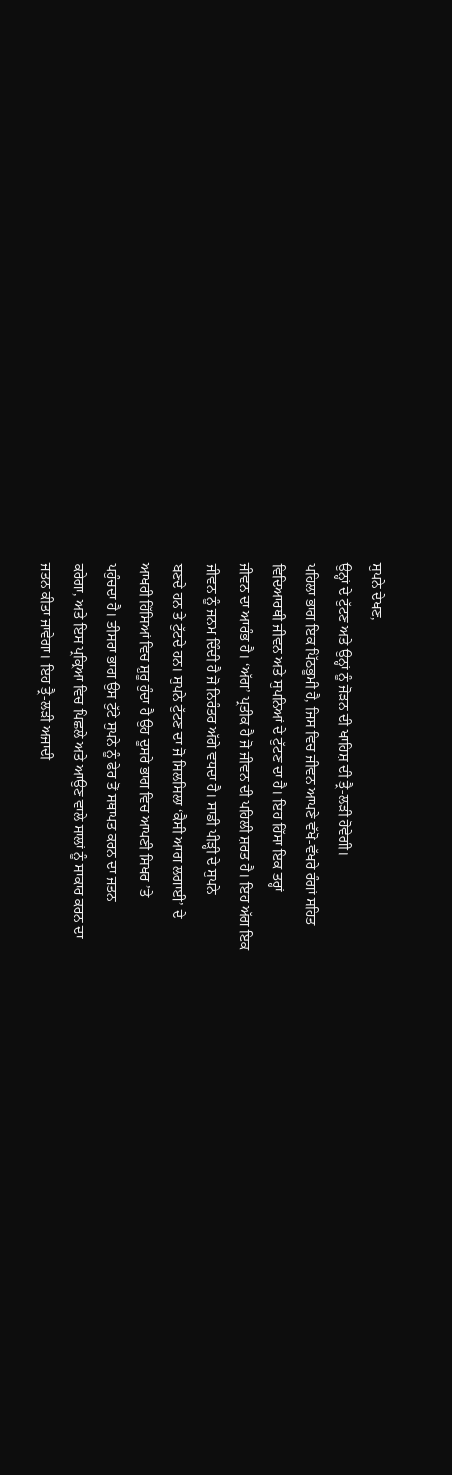ਸੁਪਨੇ ਦੇਖਣ,
ਉਨ੍ਹਾਂ ਦੇ ਟੁੱਟਣ ਅਤੇ ਉਨ੍ਹਾਂ ਨੂੰ ਜੋੜਨ ਦੀ ਖਾਹਿਸ਼ ਦੀ ਤ੍ਰੈ-ਲੜੀ ਹੋਵੇਗੀ।
ਪਹਿਲਾ ਭਾਗ ਇਕ ਪਿੱਠਭੂਮੀ ਹੈ, ਜਿਸ ਵਿਚ ਜੀਵਨ ਆਪਣੇ ਵੱਖੋ-ਵੱਖਰੇ ਰੰਗਾਂ ਸਹਿਤ
ਵਿਦਿਆਰਥੀ ਜੀਵਨ ਅਤੇ ਸੁਪਨਿਆਂ ਦੇ ਟੁੱਟਣ ਦਾ ਹੈ। ਇਹ ਹਿੱਸਾ ਇਕ ਤਰ੍ਹਾਂ
ਜੀਵਨ ਦਾ ਆਰੰਭ ਹੈ। ‘ਅੱਗ’ ਪ੍ਰਤੀਕ ਹੈ ਜੋ ਜੀਵਨ ਦੀ ਪਹਿਲੀ ਸ਼ਰਤ ਹੈ। ਇਹ ਅੱਗ ਇਕ
ਜੀਵਨ ਨੂੰ ਜਨਮ ਦਿੰਦੀ ਹੈ ਜੋ ਨਿਰੰਤਰ ਅੱਗੇ ਵਧਦਾ ਹੈ। ਸਾਡੀ ਪੀੜ੍ਹੀ ਦੇ ਸੁਪਨੇ
ਬਣਦੇ ਹਨ ਤੇ ਟੁੱਟਦੇ ਹਨ। ਸੁਪਨੇ ਟੁੱਟਣ ਦਾ ਜੋ ਸਿਲਸਿਲਾ ‘ਕੈਸੀ ਆਗ ਲਗਾਈ’ ਦੇ
ਆਖਰੀ ਹਿੱਸਿਆਂ ਵਿਚ ਸ਼ੁਰੂ ਹੁੰਦਾ ਹੈ ਉਹ ਦੂਸਰੇ ਭਾਗ ਵਿਚ ਆਪਣੀ ਸਿਖਰ ’ਤੇ
ਪਹੁੰਚਦਾ ਹੈ। ਤੀਸਰਾ ਭਾਗ ਉਸ ਟੁੱਟੇ ਸੁਪਨੇ ਨੂੰ ਫੇਰ ਤੋਂ ਸਥਾਪਤ ਕਰਨ ਦਾ ਜਤਨ
ਕਰੇਗਾ, ਅਤੇ ਇਸ ਪ੍ਰਕ੍ਰਿਆ ਵਿਚ ਪਿਛਲੇ ਅਤੇ ਆਉਣ ਵਾਲੇ ਸਾਲਾਂ ਨੂੰ ਸਾਕਾਰ ਕਰਨ ਦਾ
ਜਤਨ ਕੀਤਾ ਜਾਵੇਗਾ। ਇਹ ਤ੍ਰੈ-ਲੜੀ ਅਜਾਦੀ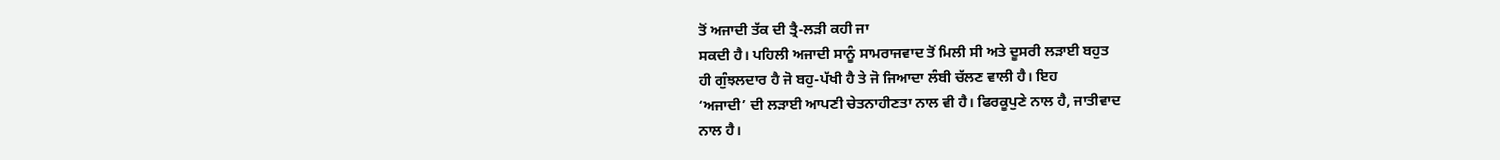ਤੋਂ ਅਜਾਦੀ ਤੱਕ ਦੀ ਤ੍ਰੈ-ਲੜੀ ਕਹੀ ਜਾ
ਸਕਦੀ ਹੈ। ਪਹਿਲੀ ਅਜਾਦੀ ਸਾਨੂੰ ਸਾਮਰਾਜਵਾਦ ਤੋਂ ਮਿਲੀ ਸੀ ਅਤੇ ਦੂਸਰੀ ਲੜਾਈ ਬਹੁਤ
ਹੀ ਗੁੰਝਲਦਾਰ ਹੈ ਜੋ ਬਹੁ-ਪੱਖੀ ਹੈ ਤੇ ਜੋ ਜਿਆਦਾ ਲੰਬੀ ਚੱਲਣ ਵਾਲੀ ਹੈ। ਇਹ
‘ਅਜਾਦੀ’ ਦੀ ਲੜਾਈ ਆਪਣੀ ਚੇਤਨਾਹੀਣਤਾ ਨਾਲ ਵੀ ਹੈ। ਫਿਰਕੂਪੁਣੇ ਨਾਲ ਹੈ, ਜਾਤੀਵਾਦ
ਨਾਲ ਹੈ।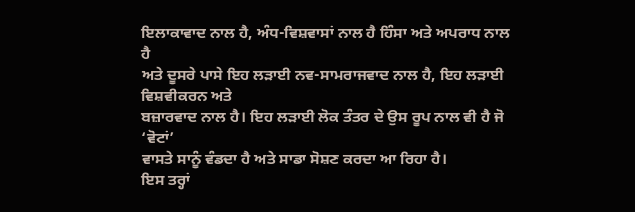ਇਲਾਕਾਵਾਦ ਨਾਲ ਹੈ, ਅੰਧ-ਵਿਸ਼ਵਾਸਾਂ ਨਾਲ ਹੈ ਹਿੰਸਾ ਅਤੇ ਅਪਰਾਧ ਨਾਲ ਹੈ
ਅਤੇ ਦੂਸਰੇ ਪਾਸੇ ਇਹ ਲੜਾਈ ਨਵ-ਸਾਮਰਾਜਵਾਦ ਨਾਲ ਹੈ, ਇਹ ਲੜਾਈ ਵਿਸ਼ਵੀਕਰਨ ਅਤੇ
ਬਜ਼ਾਰਵਾਦ ਨਾਲ ਹੈ। ਇਹ ਲੜਾਈ ਲੋਕ ਤੰਤਰ ਦੇ ਉਸ ਰੂਪ ਨਾਲ ਵੀ ਹੈ ਜੋ ‘ਵੋਟਾਂ’
ਵਾਸਤੇ ਸਾਨੂੰ ਵੰਡਦਾ ਹੈ ਅਤੇ ਸਾਡਾ ਸੋਸ਼ਣ ਕਰਦਾ ਆ ਰਿਹਾ ਹੈ।
ਇਸ ਤਰ੍ਹਾਂ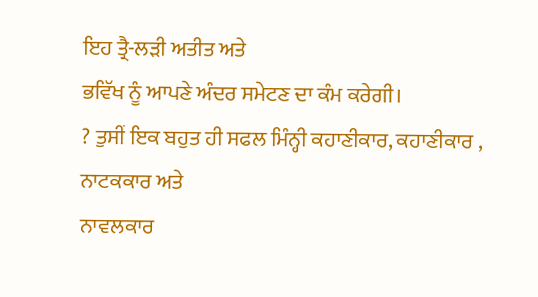ਇਹ ਤ੍ਰੈ-ਲੜੀ ਅਤੀਤ ਅਤੇ
ਭਵਿੱਖ ਨੂੰ ਆਪਣੇ ਅੰਦਰ ਸਮੇਟਣ ਦਾ ਕੰਮ ਕਰੇਗੀ।
? ਤੁਸੀਂ ਇਕ ਬਹੁਤ ਹੀ ਸਫਲ ਮਿੰਨ੍ਹੀ ਕਹਾਣੀਕਾਰ, ਕਹਾਣੀਕਾਰ , ਨਾਟਕਕਾਰ ਅਤੇ
ਨਾਵਲਕਾਰ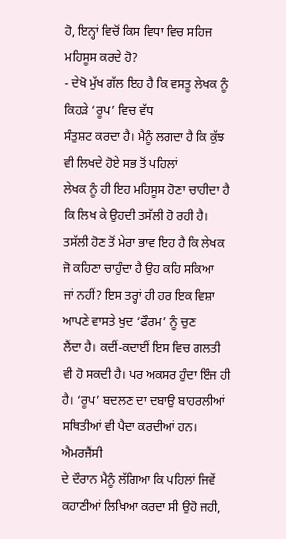ਹੋ, ਇਨ੍ਹਾਂ ਵਿਚੋਂ ਕਿਸ ਵਿਧਾ ਵਿਚ ਸਹਿਜ ਮਹਿਸੂਸ ਕਰਦੇ ਹੋ?
- ਦੇਖੋ ਮੁੱਖ ਗੱਲ ਇਹ ਹੈ ਕਿ ਵਸਤੂ ਲੇਖਕ ਨੂੰ ਕਿਹੜੇ ‘ਰੂਪ’ ਵਿਚ ਵੱਧ
ਸੰਤੁਸ਼ਟ ਕਰਦਾ ਹੈ। ਮੈਨੂੰ ਲਗਦਾ ਹੈ ਕਿ ਕੁੱਝ ਵੀ ਲਿਖਦੇ ਹੋਏ ਸਭ ਤੋਂ ਪਹਿਲਾਂ
ਲੇਖਕ ਨੂੰ ਹੀ ਇਹ ਮਹਿਸੂਸ ਹੋਣਾ ਚਾਹੀਦਾ ਹੈ ਕਿ ਲਿਖ ਕੇ ਉਹਦੀ ਤਸੱਲੀ ਹੋ ਰਹੀ ਹੈ।
ਤਸੱਲੀ ਹੋਣ ਤੋਂ ਮੇਰਾ ਭਾਵ ਇਹ ਹੈ ਕਿ ਲੇਖਕ ਜੋ ਕਹਿਣਾ ਚਾਹੁੰਦਾ ਹੈ ਉਹ ਕਹਿ ਸਕਿਆ
ਜਾਂ ਨਹੀਂ? ਇਸ ਤਰ੍ਹਾਂ ਹੀ ਹਰ ਇਕ ਵਿਸ਼ਾ ਆਪਣੇ ਵਾਸਤੇ ਖੁਦ ‘ਫੌਰਮ’ ਨੂੰ ਚੁਣ
ਲੈਂਦਾ ਹੈ। ਕਦੀਂ-ਕਦਾਈਂ ਇਸ ਵਿਚ ਗਲਤੀ ਵੀ ਹੋ ਸਕਦੀ ਹੈ। ਪਰ ਅਕਸਰ ਹੁੰਦਾ ਇੰਜ ਹੀ
ਹੈ। ‘ਰੂਪ’ ਬਦਲਣ ਦਾ ਦਬਾਉ ਬਾਹਰਲੀਆਂ ਸਥਿਤੀਆਂ ਵੀ ਪੈਦਾ ਕਰਦੀਆਂ ਹਨ। ਐਮਰਜੈਂਸੀ
ਦੇ ਦੌਰਾਨ ਮੈਨੂੰ ਲੱਗਿਆ ਕਿ ਪਹਿਲਾਂ ਜਿਵੇਂ ਕਹਾਣੀਆਂ ਲਿਖਿਆ ਕਰਦਾ ਸੀ ਉਹੋ ਜਹੀ,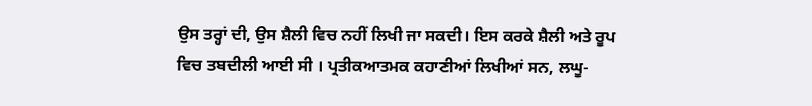ਉਸ ਤਰ੍ਹਾਂ ਦੀ, ਉਸ ਸ਼ੈਲੀ ਵਿਚ ਨਹੀਂ ਲਿਖੀ ਜਾ ਸਕਦੀ। ਇਸ ਕਰਕੇ ਸ਼ੈਲੀ ਅਤੇ ਰੂਪ
ਵਿਚ ਤਬਦੀਲੀ ਆਈ ਸੀ । ਪ੍ਰਤੀਕਆਤਮਕ ਕਹਾਣੀਆਂ ਲਿਖੀਆਂ ਸਨ, ਲਘੂ-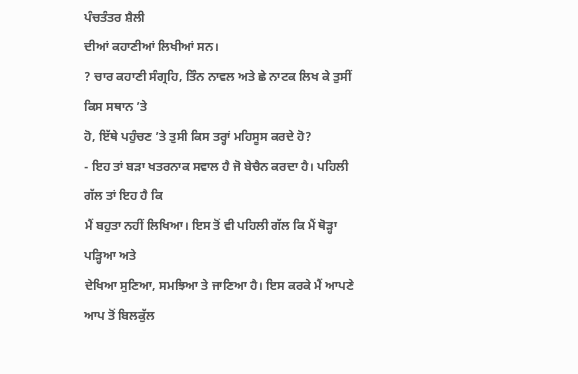ਪੰਚਤੰਤਰ ਸ਼ੈਲੀ
ਦੀਆਂ ਕਹਾਣੀਆਂ ਲਿਖੀਆਂ ਸਨ।
? ਚਾਰ ਕਹਾਣੀ ਸੰਗ੍ਰਹਿ, ਤਿੰਨ ਨਾਵਲ ਅਤੇ ਛੇ ਨਾਟਕ ਲਿਖ ਕੇ ਤੁਸੀਂ ਕਿਸ ਸਥਾਨ ’ਤੇ
ਹੋ, ਇੱਥੇ ਪਹੁੰਚਣ ’ਤੇ ਤੁਸੀ ਕਿਸ ਤਰ੍ਹਾਂ ਮਹਿਸੂਸ ਕਰਦੇ ਹੋ?
- ਇਹ ਤਾਂ ਬੜਾ ਖਤਰਨਾਕ ਸਵਾਲ ਹੈ ਜੋ ਬੇਚੈਨ ਕਰਦਾ ਹੈ। ਪਹਿਲੀ ਗੱਲ ਤਾਂ ਇਹ ਹੈ ਕਿ
ਮੈਂ ਬਹੁਤਾ ਨਹੀਂ ਲਿਖਿਆ। ਇਸ ਤੋਂ ਵੀ ਪਹਿਲੀ ਗੱਲ ਕਿ ਮੈਂ ਥੋੜ੍ਹਾ ਪੜ੍ਹਿਆ ਅਤੇ
ਦੇਖਿਆ ਸੁਣਿਆ, ਸਮਝਿਆ ਤੇ ਜਾਣਿਆ ਹੈ। ਇਸ ਕਰਕੇ ਮੈਂ ਆਪਣੇ ਆਪ ਤੋਂ ਬਿਲਕੁੱਲ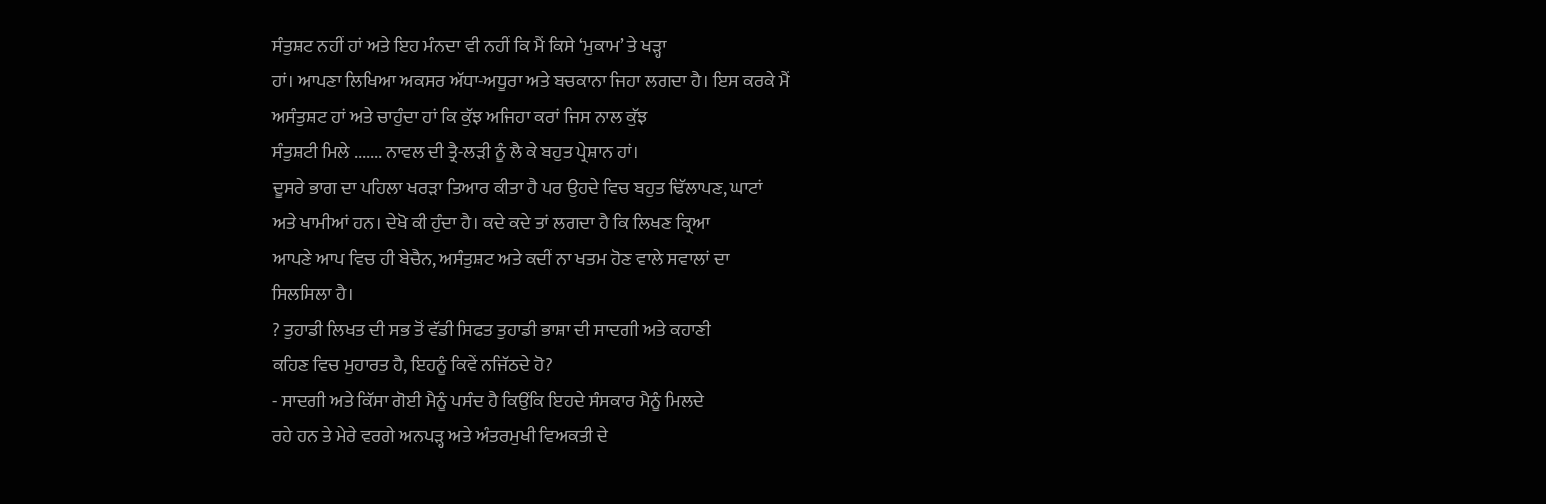ਸੰਤੁਸ਼ਟ ਨਹੀਂ ਹਾਂ ਅਤੇ ਇਹ ਮੰਨਦਾ ਵੀ ਨਹੀਂ ਕਿ ਮੈਂ ਕਿਸੇ ‘ਮੁਕਾਮ’ ਤੇ ਖੜ੍ਹਾ
ਹਾਂ। ਆਪਣਾ ਲਿਖਿਆ ਅਕਸਰ ਅੱਧਾ-ਅਧੂਰਾ ਅਤੇ ਬਚਕਾਨਾ ਜਿਹਾ ਲਗਦਾ ਹੈ। ਇਸ ਕਰਕੇ ਮੈਂ
ਅਸੰਤੁਸ਼ਟ ਹਾਂ ਅਤੇ ਚਾਹੁੰਦਾ ਹਾਂ ਕਿ ਕੁੱਝ ਅਜਿਹਾ ਕਰਾਂ ਜਿਸ ਨਾਲ ਕੁੱਝ
ਸੰਤੁਸ਼ਟੀ ਮਿਲੇ ....... ਨਾਵਲ ਦੀ ਤ੍ਰੈ-ਲੜੀ ਨੂੰ ਲੈ ਕੇ ਬਹੁਤ ਪ੍ਰੇਸ਼ਾਨ ਹਾਂ।
ਦੂਸਰੇ ਭਾਗ ਦਾ ਪਹਿਲਾ ਖਰੜਾ ਤਿਆਰ ਕੀਤਾ ਹੈ ਪਰ ਉਹਦੇ ਵਿਚ ਬਹੁਤ ਢਿੱਲਾਪਣ, ਘਾਟਾਂ
ਅਤੇ ਖਾਮੀਆਂ ਹਨ। ਦੇਖੋ ਕੀ ਹੁੰਦਾ ਹੈ। ਕਦੇ ਕਦੇ ਤਾਂ ਲਗਦਾ ਹੈ ਕਿ ਲਿਖਣ ਕ੍ਰਿਆ
ਆਪਣੇ ਆਪ ਵਿਚ ਹੀ ਬੇਚੈਨ, ਅਸੰਤੁਸ਼ਟ ਅਤੇ ਕਦੀਂ ਨਾ ਖਤਮ ਹੋਣ ਵਾਲੇ ਸਵਾਲਾਂ ਦਾ
ਸਿਲਸਿਲਾ ਹੈ।
? ਤੁਹਾਡੀ ਲਿਖਤ ਦੀ ਸਭ ਤੋਂ ਵੱਡੀ ਸਿਫਤ ਤੁਹਾਡੀ ਭਾਸ਼ਾ ਦੀ ਸਾਦਗੀ ਅਤੇ ਕਹਾਣੀ
ਕਹਿਣ ਵਿਚ ਮੁਹਾਰਤ ਹੈ, ਇਹਨੂੰ ਕਿਵੇਂ ਨਜਿੱਠਦੇ ਹੋ?
- ਸਾਦਗੀ ਅਤੇ ਕਿੱਸਾ ਗੋਈ ਮੈਨੂੰ ਪਸੰਦ ਹੈ ਕਿਉਂਕਿ ਇਹਦੇ ਸੰਸਕਾਰ ਮੈਨੂੰ ਮਿਲਦੇ
ਰਹੇ ਹਨ ਤੇ ਮੇਰੇ ਵਰਗੇ ਅਨਪੜ੍ਹ ਅਤੇ ਅੰਤਰਮੁਖੀ ਵਿਅਕਤੀ ਦੇ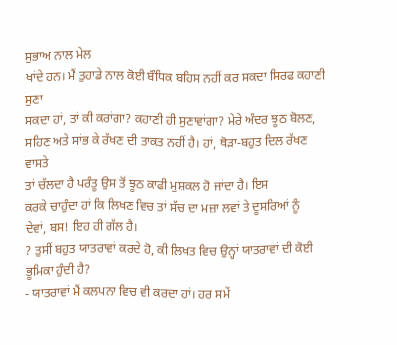ਸੁਭਾਅ ਨਾਲ ਮੇਲ
ਖਾਂਦੇ ਹਨ। ਮੈਂ ਤੁਹਾਡੇ ਨਾਲ ਕੋਈ ਬੌਧਿਕ ਬਹਿਸ ਨਹੀਂ ਕਰ ਸਕਦਾ ਸਿਰਫ ਕਹਾਣੀ ਸੁਣਾ
ਸਕਦਾ ਹਾਂ, ਤਾਂ ਕੀ ਕਰਾਂਗਾ? ਕਹਾਣੀ ਹੀ ਸੁਣਾਵਾਂਗਾ? ਮੇਰੇ ਅੰਦਰ ਝੂਠ ਬੋਲਣ,
ਸਹਿਣ ਅਤੇ ਸਾਂਭ ਕੇ ਰੱਖਣ ਦੀ ਤਾਕਤ ਨਹੀਂ ਹੈ। ਹਾਂ, ਥੋੜਾ-ਬਹੁਤ ਦਿਲ ਰੱਖਣ ਵਾਸਤੇ
ਤਾਂ ਚੱਲਦਾ ਹੈ ਪਰੰਤੂ ਉਸ ਤੋਂ ਝੂਠ ਕਾਫੀ ਮੁਸ਼ਕਲ ਹੋ ਜਾਂਦਾ ਹੈ। ਇਸ
ਕਰਕੇ ਚਾਹੁੰਦਾ ਹਾਂ ਕਿ ਲਿਖਣ ਵਿਚ ਤਾਂ ਸੱਚ ਦਾ ਮਜ਼ਾ ਲਵਾਂ ਤੇ ਦੂਸਰਿਆਂ ਨੂੰ
ਦੇਵਾਂ, ਬਸ! ਇਹ ਹੀ ਗੱਲ ਹੈ।
? ਤੁਸੀਂ ਬਹੁਤ ਯਾਤਰਾਵਾਂ ਕਰਦੇ ਹੋ, ਕੀ ਲਿਖਤ ਵਿਚ ਉਨ੍ਹਾਂ ਯਾਤਰਾਵਾਂ ਦੀ ਕੋਈ
ਭੂਮਿਕਾ ਹੁੰਦੀ ਹੈ?
- ਯਾਤਰਾਵਾਂ ਮੈਂ ਕਲਪਨਾ ਵਿਚ ਵੀ ਕਰਦਾ ਹਾਂ। ਹਰ ਸਮੇਂ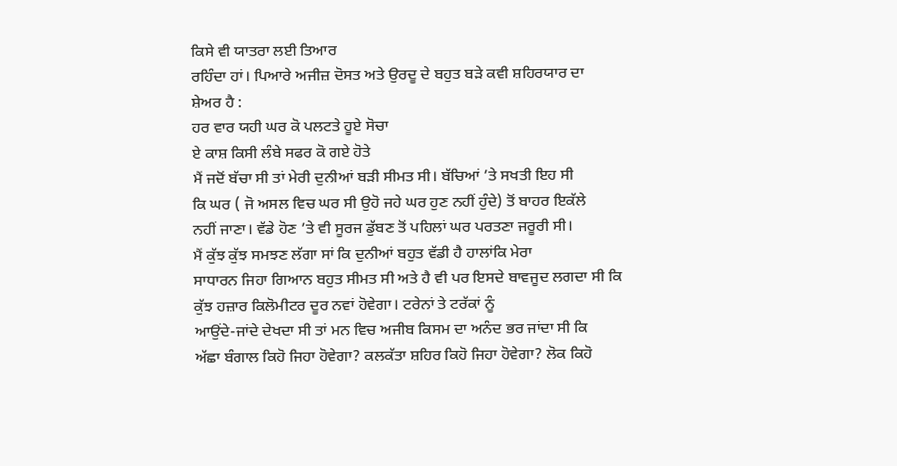ਕਿਸੇ ਵੀ ਯਾਤਰਾ ਲਈ ਤਿਆਰ
ਰਹਿੰਦਾ ਹਾਂ। ਪਿਆਰੇ ਅਜੀਜ਼ ਦੋਸਤ ਅਤੇ ਉਰਦੂ ਦੇ ਬਹੁਤ ਬੜੇ ਕਵੀ ਸ਼ਹਿਰਯਾਰ ਦਾ
ਸ਼ੇਅਰ ਹੈ :
ਹਰ ਵਾਰ ਯਹੀ ਘਰ ਕੋ ਪਲਟਤੇ ਹੂਏ ਸੋਚਾ
ਏ ਕਾਸ਼ ਕਿਸੀ ਲੰਬੇ ਸਫਰ ਕੋ ਗਏ ਹੋਤੇ
ਮੈਂ ਜਦੋਂ ਬੱਚਾ ਸੀ ਤਾਂ ਮੇਰੀ ਦੁਨੀਆਂ ਬੜੀ ਸੀਮਤ ਸੀ। ਬੱਚਿਆਂ ’ਤੇ ਸਖਤੀ ਇਹ ਸੀ
ਕਿ ਘਰ ( ਜੋ ਅਸਲ ਵਿਚ ਘਰ ਸੀ ਉਹੋ ਜਹੇ ਘਰ ਹੁਣ ਨਹੀਂ ਹੁੰਦੇ) ਤੋਂ ਬਾਹਰ ਇਕੱਲੇ
ਨਹੀਂ ਜਾਣਾ। ਵੱਡੇ ਹੋਣ ’ਤੇ ਵੀ ਸੂਰਜ ਡੁੱਬਣ ਤੋਂ ਪਹਿਲਾਂ ਘਰ ਪਰਤਣਾ ਜਰੂਰੀ ਸੀ।
ਮੈਂ ਕੁੱਝ ਕੁੱਝ ਸਮਝਣ ਲੱਗਾ ਸਾਂ ਕਿ ਦੁਨੀਆਂ ਬਹੁਤ ਵੱਡੀ ਹੈ ਹਾਲਾਂਕਿ ਮੇਰਾ
ਸਾਧਾਰਨ ਜਿਹਾ ਗਿਆਨ ਬਹੁਤ ਸੀਮਤ ਸੀ ਅਤੇ ਹੈ ਵੀ ਪਰ ਇਸਦੇ ਬਾਵਜੂਦ ਲਗਦਾ ਸੀ ਕਿ
ਕੁੱਝ ਹਜ਼ਾਰ ਕਿਲੋਮੀਟਰ ਦੂਰ ਨਵਾਂ ਹੋਵੇਗਾ। ਟਰੇਨਾਂ ਤੇ ਟਰੱਕਾਂ ਨੂੰ
ਆਉਂਦੇ-ਜਾਂਦੇ ਦੇਖਦਾ ਸੀ ਤਾਂ ਮਨ ਵਿਚ ਅਜੀਬ ਕਿਸਮ ਦਾ ਅਨੰਦ ਭਰ ਜਾਂਦਾ ਸੀ ਕਿ
ਅੱਛਾ ਬੰਗਾਲ ਕਿਹੋ ਜਿਹਾ ਹੋਵੇਗਾ? ਕਲਕੱਤਾ ਸ਼ਹਿਰ ਕਿਹੋ ਜਿਹਾ ਹੋਵੇਗਾ? ਲੋਕ ਕਿਹੋ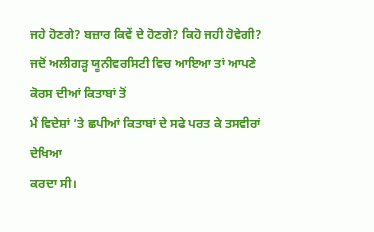ਜਹੇ ਹੋਣਗੇ? ਬਜ਼ਾਰ ਕਿਵੇਂ ਦੇ ਹੋਣਗੇ? ਕਿਹੋ ਜਹੀ ਹੋਵੇਗੀ?
ਜਦੋਂ ਅਲੀਗੜ੍ਹ ਯੂਨੀਵਰਸਿਟੀ ਵਿਚ ਆਇਆ ਤਾਂ ਆਪਣੇ ਕੋਰਸ ਦੀਆਂ ਕਿਤਾਬਾਂ ਤੋਂ
ਮੈਂ ਵਿਦੇਸ਼ਾਂ ’ਤੇ ਛਪੀਆਂ ਕਿਤਾਬਾਂ ਦੇ ਸਫੇ ਪਰਤ ਕੇ ਤਸਵੀਰਾਂ ਦੇਖਿਆ
ਕਰਦਾ ਸੀ।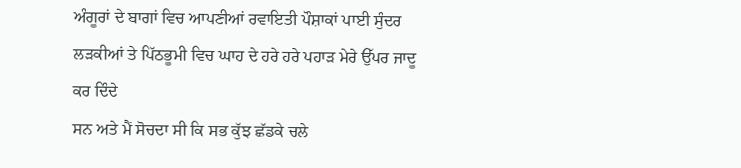ਅੰਗੂਰਾਂ ਦੇ ਬਾਗਾਂ ਵਿਚ ਆਪਣੀਆਂ ਰਵਾਇਤੀ ਪੌਸ਼ਾਕਾਂ ਪਾਈ ਸੁੰਦਰ
ਲੜਕੀਆਂ ਤੇ ਪਿੱਠਭੂਮੀ ਵਿਚ ਘਾਹ ਦੇ ਹਰੇ ਹਰੇ ਪਹਾੜ ਮੇਰੇ ਉੱਪਰ ਜਾਦੂ ਕਰ ਦਿੰਦੇ
ਸਨ ਅਤੇ ਮੈਂ ਸੋਚਦਾ ਸੀ ਕਿ ਸਭ ਕੁੱਝ ਛੱਡਕੇ ਚਲੇ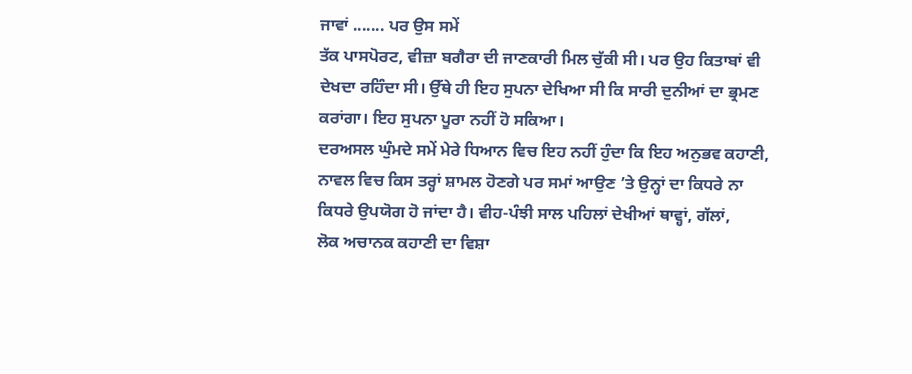ਜਾਵਾਂ ....... ਪਰ ਉਸ ਸਮੇਂ
ਤੱਕ ਪਾਸਪੋਰਟ, ਵੀਜ਼ਾ ਬਗੈਰਾ ਦੀ ਜਾਣਕਾਰੀ ਮਿਲ ਚੁੱਕੀ ਸੀ। ਪਰ ਉਹ ਕਿਤਾਬਾਂ ਵੀ
ਦੇਖਦਾ ਰਹਿੰਦਾ ਸੀ। ਉੱਥੇ ਹੀ ਇਹ ਸੁਪਨਾ ਦੇਖਿਆ ਸੀ ਕਿ ਸਾਰੀ ਦੁਨੀਆਂ ਦਾ ਭ੍ਰਮਣ
ਕਰਾਂਗਾ। ਇਹ ਸੁਪਨਾ ਪੂਰਾ ਨਹੀਂ ਹੋ ਸਕਿਆ।
ਦਰਅਸਲ ਘੁੰਮਦੇ ਸਮੇਂ ਮੇਰੇ ਧਿਆਨ ਵਿਚ ਇਹ ਨਹੀਂ ਹੁੰਦਾ ਕਿ ਇਹ ਅਨੁਭਵ ਕਹਾਣੀ,
ਨਾਵਲ ਵਿਚ ਕਿਸ ਤਰ੍ਹਾਂ ਸ਼ਾਮਲ ਹੋਣਗੇ ਪਰ ਸਮਾਂ ਆਉਣ ’ਤੇ ਉਨ੍ਹਾਂ ਦਾ ਕਿਧਰੇ ਨਾ
ਕਿਧਰੇ ਉਪਯੋਗ ਹੋ ਜਾਂਦਾ ਹੈ। ਵੀਹ-ਪੰਝੀ ਸਾਲ ਪਹਿਲਾਂ ਦੇਖੀਆਂ ਥਾਵ੍ਹਾਂ, ਗੱਲਾਂ,
ਲੋਕ ਅਚਾਨਕ ਕਹਾਣੀ ਦਾ ਵਿਸ਼ਾ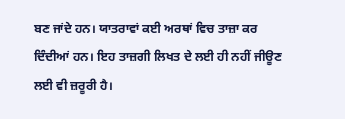ਬਣ ਜਾਂਦੇ ਹਨ। ਯਾਤਰਾਵਾਂ ਕਈ ਅਰਥਾਂ ਵਿਚ ਤਾਜ਼ਾ ਕਰ
ਦਿੰਦੀਆਂ ਹਨ। ਇਹ ਤਾਜ਼ਗੀ ਲਿਖਤ ਦੇ ਲਈ ਹੀ ਨਹੀਂ ਜੀਊਣ ਲਈ ਵੀ ਜ਼ਰੂਰੀ ਹੈ।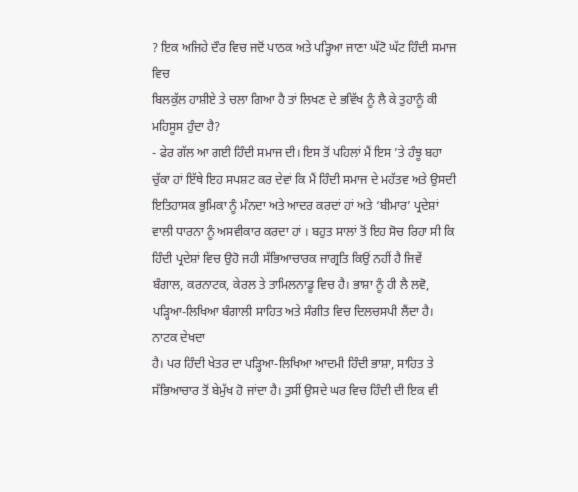? ਇਕ ਅਜਿਹੇ ਦੌਰ ਵਿਚ ਜਦੋਂ ਪਾਠਕ ਅਤੇ ਪੜ੍ਹਿਆ ਜਾਣਾ ਘੱਟੋ ਘੱਟ ਹਿੰਦੀ ਸਮਾਜ ਵਿਚ
ਬਿਲਕੁੱਲ ਹਾਸ਼ੀਏ ਤੇ ਚਲਾ ਗਿਆ ਹੈ ਤਾਂ ਲਿਖਣ ਦੇ ਭਵਿੱਖ ਨੂੰ ਲੈ ਕੇ ਤੁਹਾਨੂੰ ਕੀ
ਮਹਿਸੂਸ ਹੁੰਦਾ ਹੈ?
- ਫੇਰ ਗੱਲ ਆ ਗਈ ਹਿੰਦੀ ਸਮਾਜ ਦੀ। ਇਸ ਤੋਂ ਪਹਿਲਾਂ ਮੈਂ ਇਸ ’ਤੇ ਹੰਝੂ ਬਹਾ
ਚੁੱਕਾ ਹਾਂ ਇੱਥੇ ਇਹ ਸਪਸ਼ਟ ਕਰ ਦੇਵਾਂ ਕਿ ਮੈਂ ਹਿੰਦੀ ਸਮਾਜ ਦੇ ਮਹੱਤਵ ਅਤੇ ਉਸਦੀ
ਇਤਿਹਾਸਕ ਭੁਮਿਕਾ ਨੂੰ ਮੰਨਦਾ ਅਤੇ ਆਦਰ ਕਰਦਾਂ ਹਾਂ ਅਤੇ ‘ਬੀਮਾਰ’ ਪ੍ਰਦੇਸ਼ਾਂ
ਵਾਲੀ ਧਾਰਨਾ ਨੂੰ ਅਸਵੀਕਾਰ ਕਰਦਾ ਹਾਂ । ਬਹੁਤ ਸਾਲਾਂ ਤੋਂ ਇਹ ਸੋਚ ਰਿਹਾ ਸੀ ਕਿ
ਹਿੰਦੀ ਪ੍ਰਦੇਸ਼ਾਂ ਵਿਚ ਉਹੋ ਜਹੀ ਸੱਭਿਆਚਾਰਕ ਜਾਗ੍ਰਤਿ ਕਿਉਂ ਨਹੀਂ ਹੈ ਜਿਵੇਂ
ਬੰਗਾਲ, ਕਰਨਾਟਕ, ਕੇਰਲ ਤੇ ਤਾਮਿਲਨਾਡੂ ਵਿਚ ਹੈ। ਭਾਸ਼ਾ ਨੂੰ ਹੀ ਲੈ ਲਵੋ,
ਪੜ੍ਹਿਆ-ਲਿਖਿਆ ਬੰਗਾਲੀ ਸਾਹਿਤ ਅਤੇ ਸੰਗੀਤ ਵਿਚ ਦਿਲਚਸਪੀ ਲੈਂਦਾ ਹੈ। ਨਾਟਕ ਦੇਖਦਾ
ਹੈ। ਪਰ ਹਿੰਦੀ ਖੇਤਰ ਦਾ ਪੜ੍ਹਿਆ-ਲਿਖਿਆ ਆਦਮੀ ਹਿੰਦੀ ਭਾਸ਼ਾ, ਸਾਹਿਤ ਤੇ
ਸੱਭਿਆਚਾਰ ਤੋਂ ਬੇਮੁੱਖ ਹੋ ਜਾਂਦਾ ਹੈ। ਤੁਸੀਂ ਉਸਦੇ ਘਰ ਵਿਚ ਹਿੰਦੀ ਦੀ ਇਕ ਵੀ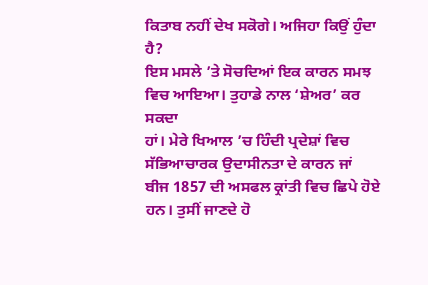ਕਿਤਾਬ ਨਹੀਂ ਦੇਖ ਸਕੋਗੇ। ਅਜਿਹਾ ਕਿਉਂ ਹੁੰਦਾ ਹੈ?
ਇਸ ਮਸਲੇ ’ਤੇ ਸੋਚਦਿਆਂ ਇਕ ਕਾਰਨ ਸਮਝ ਵਿਚ ਆਇਆ। ਤੁਹਾਡੇ ਨਾਲ ‘ਸ਼ੇਅਰ’ ਕਰ ਸਕਦਾ
ਹਾਂ। ਮੇਰੇ ਖਿਆਲ ’ਚ ਹਿੰਦੀ ਪ੍ਰਦੇਸ਼ਾਂ ਵਿਚ ਸੱਭਿਆਚਾਰਕ ਉਦਾਸੀਨਤਾ ਦੇ ਕਾਰਨ ਜਾਂ
ਬੀਜ 1857 ਦੀ ਅਸਫਲ ਕ੍ਰਾਂਤੀ ਵਿਚ ਛਿਪੇ ਹੋਏ ਹਨ। ਤੁਸੀਂ ਜਾਣਦੇ ਹੋ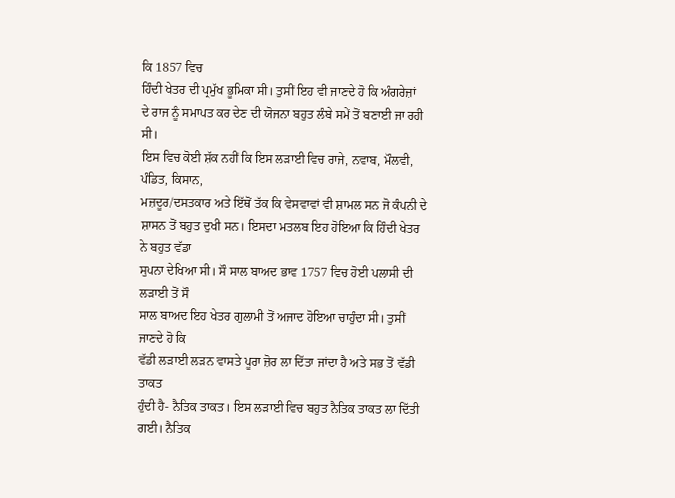ਕਿ 1857 ਵਿਚ
ਹਿੰਦੀ ਖੇਤਰ ਦੀ ਪ੍ਰਮੁੱਖ ਭੂਮਿਕਾ ਸੀ। ਤੁਸੀਂ ਇਹ ਵੀ ਜਾਣਦੇ ਹੋ ਕਿ ਅੰਗਰੇਜ਼ਾਂ
ਦੇ ਰਾਜ ਨੂੰ ਸਮਾਪਤ ਕਰ ਦੇਣ ਦੀ ਯੋਜਨਾ ਬਹੁਤ ਲੰਬੇ ਸਮੇਂ ਤੋਂ ਬਣਾਈ ਜਾ ਰਹੀ ਸੀ।
ਇਸ ਵਿਚ ਕੋਈ ਸ਼ੱਕ ਨਹੀਂ ਕਿ ਇਸ ਲੜਾਈ ਵਿਚ ਰਾਜੇ, ਨਵਾਬ, ਮੌਲਵੀ, ਪੰਡਿਤ, ਕਿਸਾਨ,
ਮਜ਼ਦੂਰ/ਦਸਤਕਾਰ ਅਤੇ ਇੱਥੋਂ ਤੱਕ ਕਿ ਵੇਸਵਾਵਾਂ ਵੀ ਸ਼ਾਮਲ ਸਨ ਜੋ ਕੰਪਨੀ ਦੇ
ਸ਼ਾਸਨ ਤੋਂ ਬਹੁਤ ਦੁਖੀ ਸਨ। ਇਸਦਾ ਮਤਲਬ ਇਹ ਹੋਇਆ ਕਿ ਹਿੰਦੀ ਖੇਤਰ ਨੇ ਬਹੁਤ ਵੱਡਾ
ਸੁਪਨਾ ਦੇਖਿਆ ਸੀ। ਸੌ ਸਾਲ ਬਾਅਦ ਭਾਵ 1757 ਵਿਚ ਹੋਈ ਪਲਾਸੀ ਦੀ ਲੜਾਈ ਤੋਂ ਸੌ
ਸਾਲ ਬਾਅਦ ਇਹ ਖੇਤਰ ਗੁਲਾਮੀ ਤੋਂ ਅਜਾਦ ਹੋਇਆ ਚਾਹੁੰਦਾ ਸੀ। ਤੁਸੀਂ ਜਾਣਦੇ ਹੋ ਕਿ
ਵੱਡੀ ਲੜਾਈ ਲੜਨ ਵਾਸਤੇ ਪੂਰਾ ਜ਼ੋਰ ਲਾ ਦਿੱਤਾ ਜਾਂਦਾ ਹੈ ਅਤੇ ਸਭ ਤੋਂ ਵੱਡੀ ਤਾਕਤ
ਹੁੰਦੀ ਹੈ- ਨੈਤਿਕ ਤਾਕਤ। ਇਸ ਲੜਾਈ ਵਿਚ ਬਹੁਤ ਨੈਤਿਕ ਤਾਕਤ ਲਾ ਦਿੱਤੀ ਗਈ। ਨੈਤਿਕ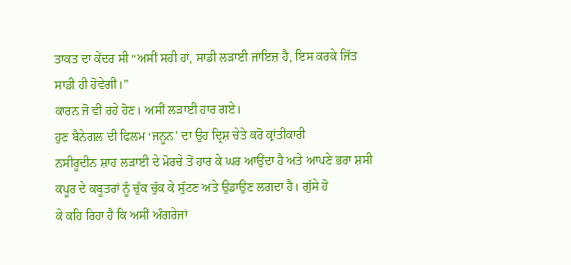ਤਾਕਤ ਦਾ ਕੇਂਦਰ ਸੀ “ਅਸੀਂ ਸਹੀ ਹਾਂ, ਸਾਡੀ ਲੜਾਈ ਜਾਇਜ਼ ਹੈ, ਇਸ ਕਰਕੇ ਜਿੱਤ
ਸਾਡੀ ਹੀ ਹੋਵੇਗੀ।”
ਕਾਰਨ ਜੋ ਵੀ ਰਹੇ ਹੋਣ। ਅਸੀਂ ਲੜਾਈ ਹਾਰ ਗਏ।
ਹੁਣ ਬੈਨੇਗਲ ਦੀ ਫਿਲਮ ‘ਜਨੂਨ’ ਦਾ ਉਹ ਦ੍ਰਿਸ਼ ਚੇਤੇ ਕਰੋ ਕ੍ਰਾਂਤੀਕਾਰੀ
ਨਸੀਰੂਦੀਨ ਸ਼ਾਹ ਲੜਾਈ ਦੇ ਮੋਰਚੇ ਤੋਂ ਹਾਰ ਕੇ ਘਰ ਆਉਂਦਾ ਹੈ ਅਤੇ ਆਪਣੇ ਭਰਾ ਸ਼ਸੀ
ਕਪੂਰ ਦੇ ਕਬੂਤਰਾਂ ਨੂੰ ਚੁੱਕ ਚੁੱਕ ਕੇ ਸੁੱਟਣ ਅਤੇ ਉਡਾਉਣ ਲਗਦਾ ਹੈ। ਗੁੱਸੇ ਹੋ
ਕੇ ਕਹਿ ਰਿਹਾ ਹੈ ਕਿ ਅਸੀਂ ਅੰਗਰੇਜਾਂ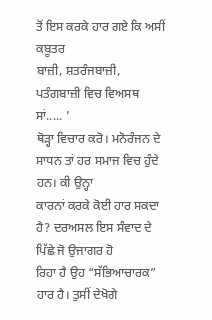ਤੋਂ ਇਸ ਕਰਕੇ ਹਾਰ ਗਏ ਕਿ ਅਸੀਂ ਕਬੂਤਰ
ਬਾਜ਼ੀ, ਸ਼ਤਰੰਜਬਾਜ਼ੀ, ਪਤੰਗਬਾਜ਼ੀ ਵਿਚ ਵਿਅਸਥ ਸਾਂ..... ’
ਥੋੜ੍ਹਾ ਵਿਚਾਰ ਕਰੋ। ਮਨੋਰੰਜਨ ਦੇ ਸਾਧਨ ਤਾਂ ਹਰ ਸਮਾਜ ਵਿਚ ਹੁੰਦੇ ਹਨ। ਕੀ ਉਨ੍ਹਾ
ਕਾਰਨਾਂ ਕਰਕੇ ਕੋਈ ਹਾਰ ਸਕਦਾ ਹੈ? ਦਰਅਸਲ ਇਸ ਸੰਵਾਦ ਦੇ ਪਿੱਛੇ ਜੋ ਉਜਾਗਰ ਹੋ
ਰਿਹਾ ਹੈ ਉਹ “ਸੱਭਿਆਚਾਰਕ” ਹਾਰ ਹੈ। ਤੁਸੀਂ ਦੇਖੋਗੇ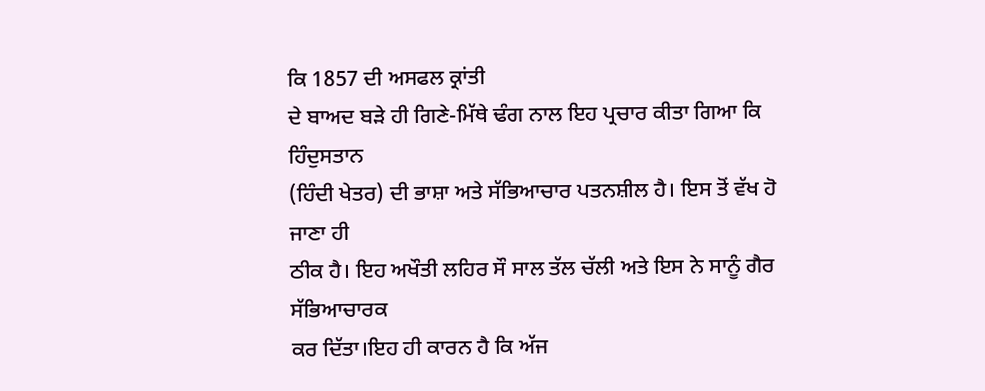ਕਿ 1857 ਦੀ ਅਸਫਲ ਕ੍ਰਾਂਤੀ
ਦੇ ਬਾਅਦ ਬੜੇ ਹੀ ਗਿਣੇ-ਮਿੱਥੇ ਢੰਗ ਨਾਲ ਇਹ ਪ੍ਰਚਾਰ ਕੀਤਾ ਗਿਆ ਕਿ ਹਿੰਦੁਸਤਾਨ
(ਹਿੰਦੀ ਖੇਤਰ) ਦੀ ਭਾਸ਼ਾ ਅਤੇ ਸੱਭਿਆਚਾਰ ਪਤਨਸ਼ੀਲ ਹੈ। ਇਸ ਤੋਂ ਵੱਖ ਹੋ ਜਾਣਾ ਹੀ
ਠੀਕ ਹੈ। ਇਹ ਅਖੌਤੀ ਲਹਿਰ ਸੌ ਸਾਲ ਤੱਲ ਚੱਲੀ ਅਤੇ ਇਸ ਨੇ ਸਾਨੂੰ ਗੈਰ ਸੱਭਿਆਚਾਰਕ
ਕਰ ਦਿੱਤਾ।ਇਹ ਹੀ ਕਾਰਨ ਹੈ ਕਿ ਅੱਜ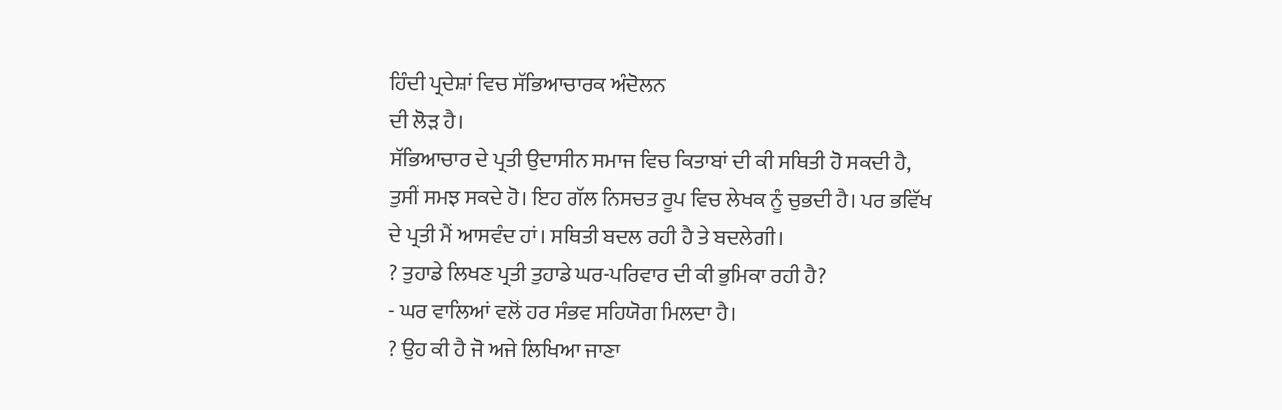ਹਿੰਦੀ ਪ੍ਰਦੇਸ਼ਾਂ ਵਿਚ ਸੱਭਿਆਚਾਰਕ ਅੰਦੋਲਨ
ਦੀ ਲੋੜ ਹੈ।
ਸੱਭਿਆਚਾਰ ਦੇ ਪ੍ਰਤੀ ਉਦਾਸੀਨ ਸਮਾਜ ਵਿਚ ਕਿਤਾਬਾਂ ਦੀ ਕੀ ਸਥਿਤੀ ਹੋ ਸਕਦੀ ਹੈ,
ਤੁਸੀਂ ਸਮਝ ਸਕਦੇ ਹੋ। ਇਹ ਗੱਲ ਨਿਸਚਤ ਰੂਪ ਵਿਚ ਲੇਖਕ ਨੂੰ ਚੁਭਦੀ ਹੈ। ਪਰ ਭਵਿੱਖ
ਦੇ ਪ੍ਰਤੀ ਮੈਂ ਆਸਵੰਦ ਹਾਂ। ਸਥਿਤੀ ਬਦਲ ਰਹੀ ਹੈ ਤੇ ਬਦਲੇਗੀ।
? ਤੁਹਾਡੇ ਲਿਖਣ ਪ੍ਰਤੀ ਤੁਹਾਡੇ ਘਰ-ਪਰਿਵਾਰ ਦੀ ਕੀ ਭੁਮਿਕਾ ਰਹੀ ਹੈ?
- ਘਰ ਵਾਲਿਆਂ ਵਲੋਂ ਹਰ ਸੰਭਵ ਸਹਿਯੋਗ ਮਿਲਦਾ ਹੈ।
? ਉਹ ਕੀ ਹੈ ਜੋ ਅਜੇ ਲਿਖਿਆ ਜਾਣਾ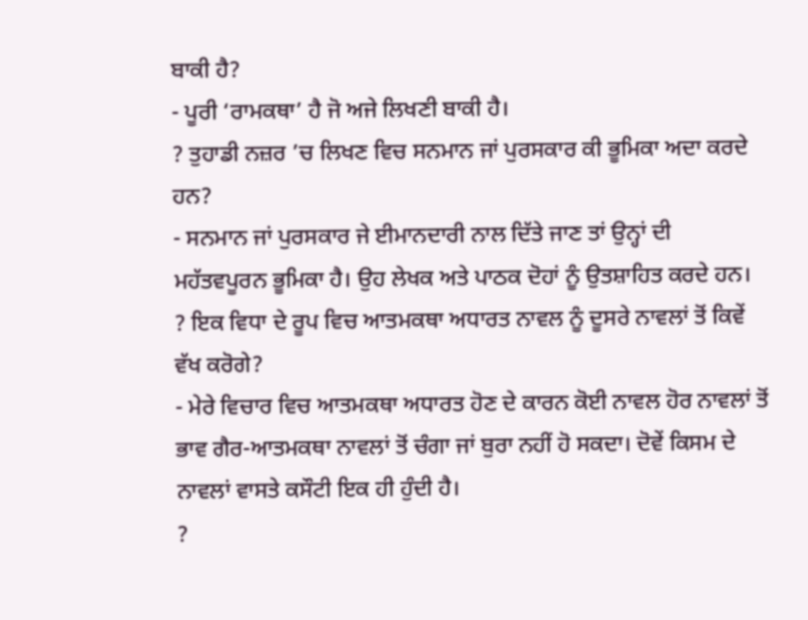ਬਾਕੀ ਹੈ?
- ਪੂਰੀ ‘ਰਾਮਕਥਾ’ ਹੈ ਜੋ ਅਜੇ ਲਿਖਣੀ ਬਾਕੀ ਹੈ।
? ਤੁਹਾਡੀ ਨਜ਼ਰ ’ਚ ਲਿਖਣ ਵਿਚ ਸਨਮਾਨ ਜਾਂ ਪੁਰਸਕਾਰ ਕੀ ਭੂਮਿਕਾ ਅਦਾ ਕਰਦੇ ਹਨ?
- ਸਨਮਾਨ ਜਾਂ ਪੁਰਸਕਾਰ ਜੇ ਈਮਾਨਦਾਰੀ ਨਾਲ ਦਿੱਤੇ ਜਾਣ ਤਾਂ ਉਨ੍ਹਾਂ ਦੀ
ਮਹੱਤਵਪੂਰਨ ਭੂਮਿਕਾ ਹੈ। ਉਹ ਲੇਖਕ ਅਤੇ ਪਾਠਕ ਦੋਹਾਂ ਨੂੰ ਉਤਸ਼ਾਹਿਤ ਕਰਦੇ ਹਨ।
? ਇਕ ਵਿਧਾ ਦੇ ਰੂਪ ਵਿਚ ਆਤਮਕਥਾ ਅਧਾਰਤ ਨਾਵਲ ਨੂੰ ਦੂਸਰੇ ਨਾਵਲਾਂ ਤੋਂ ਕਿਵੇਂ
ਵੱਖ ਕਰੋਗੇ?
- ਮੇਰੇ ਵਿਚਾਰ ਵਿਚ ਆਤਮਕਥਾ ਅਧਾਰਤ ਹੋਣ ਦੇ ਕਾਰਨ ਕੋਈ ਨਾਵਲ ਹੋਰ ਨਾਵਲਾਂ ਤੋਂ
ਭਾਵ ਗੈਰ-ਆਤਮਕਥਾ ਨਾਵਲਾਂ ਤੋਂ ਚੰਗਾ ਜਾਂ ਬੁਰਾ ਨਹੀਂ ਹੋ ਸਕਦਾ। ਦੋਵੇਂ ਕਿਸਮ ਦੇ
ਨਾਵਲਾਂ ਵਾਸਤੇ ਕਸੌਟੀ ਇਕ ਹੀ ਹੁੰਦੀ ਹੈ।
?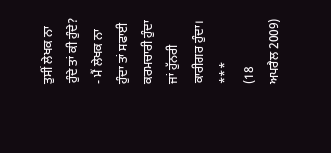ਤੁਸੀਂ ਲੇਖਕ ਨਾ ਹੁੰਦੇ ਤਾਂ ਕੀ ਹੁੰਦੇ?
- ਮੈਂ ਲੇਖਕ ਨਾ ਹੁੰਦਾ ਤਾਂ ਸਫਾਈ ਕਰਮਚਾਰੀ ਹੁੰਦਾ ਜਾਂ ਹੁੱਨਰੀ ਕਾਰੀਗਰ ਹੁੰਦਾ।
***
(18
ਅਪਰੈਲ 2009)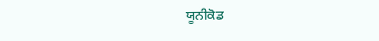ਯੂਨੀਕੋਡ